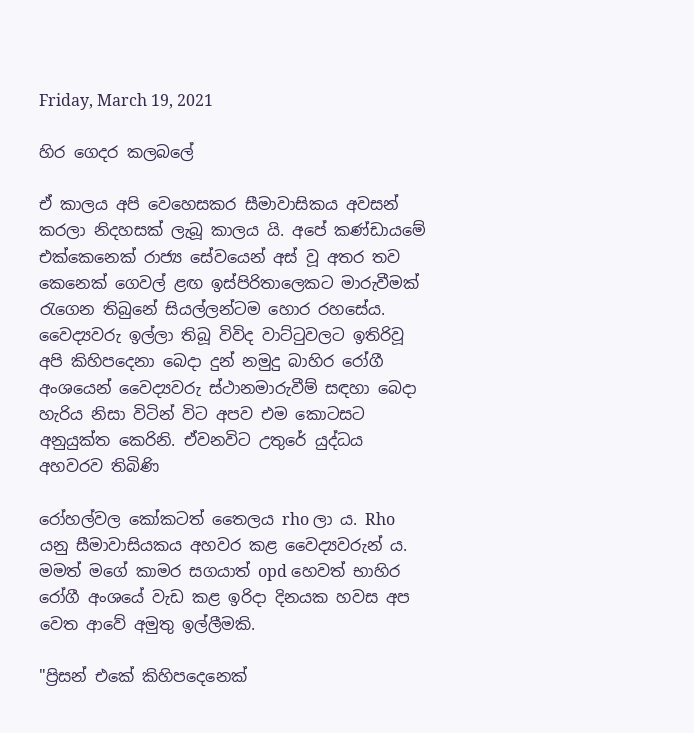Friday, March 19, 2021

හිර ගෙදර කලබලේ

ඒ කාලය අපි වෙහෙසකර සීමාවාසිකය අවසන් කරලා නිදහසක් ලැබූ කාලය යි. අපේ කණ්ඩායමේ එක්කෙනෙක් රාජ්‍ය සේවයෙන් අස් වූ අතර තව කෙනෙක් ගෙවල් ළඟ ඉස්පිරිතාලෙකට මාරුවීමක් රැගෙන තිබුනේ සියල්ලන්ටම හොර රහසේය.  වෛද්‍යවරු ඉල්ලා තිබූ විවිද වාට්ටුවලට ඉතිරිවූ අපි කිහිපදෙනා බෙදා දුන් නමුදු බාහිර රෝගී අංශයෙන් වෛද්‍යවරු ස්ථානමාරුවීම් සඳහා බෙදා හැරිය නිසා විටින් විට අපව එම කොටසට අනුයුක්ත කෙරිනි. ඒවනවිට උතුරේ යුද්ධය අහවරව තිබිණි

රෝහල්වල කෝකටත් තෛලය rho ලා ය. Rho යනු සීමාවාසියකය අහවර කළ වෛද්‍යවරුන්‍ ය.  මමත් මගේ කාමර සගයාත් opd හෙවත් භාහිර රෝගී අංශයේ වැඩ කළ ඉරිදා දිනයක හවස අප වෙත ආවේ අමුතු ඉල්ලීමකි.

"ප්‍රිසන් එකේ කිහිපදෙනෙක්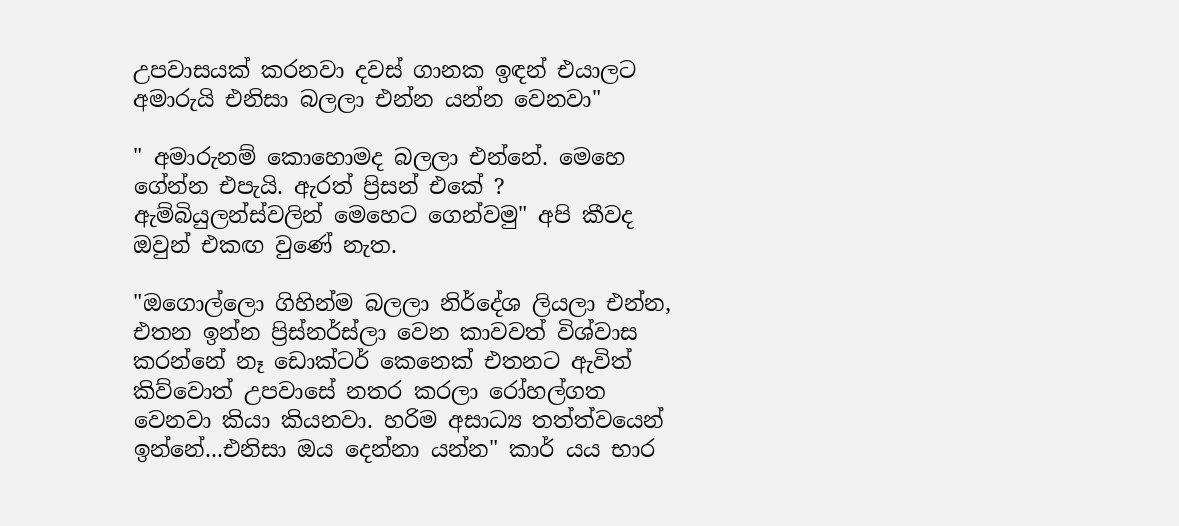උපවාසයක් කරනවා දවස් ගානක ඉඳන් එයාලට අමාරුයි එනිසා බලලා එන්න යන්න වෙනවා"

" අමාරුනම් කොහොමද බලලා එන්නේ. මෙහෙ ගේන්න එපැයි. ඇරත් ප්‍රිසන් එකේ ? ඇම්බියුලන්ස්වලින් මෙහෙට ගෙන්වමු" අපි කීවද ඔවුන් එකඟ වුණේ නැත.

"ඔගොල්ලො ගිහින්ම බලලා නිර්දේශ ලියලා එන්න, එතන ඉන්න ප්‍රිස්නර්ස්ලා වෙන කාවවත් විශ්වාස කරන්නේ නෑ ඩොක්ටර් කෙනෙක් එතනට ඇවිත් කිව්වොත් උපවාසේ නතර කරලා රෝහල්ගත වෙනවා කියා කියනවා. හරිම අසාධ්‍ය තත්‍ත්වයෙන් ඉන්නේ...එනිසා ඔය දෙන්නා යන්න" කාර් යය භාර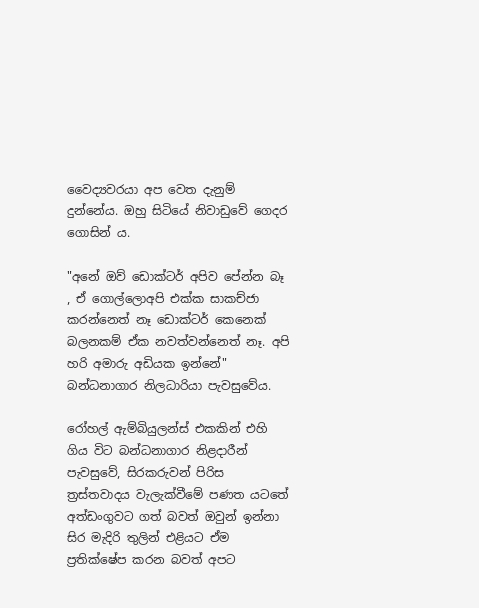වෛද්‍යවරයා අප වෙත දැනුම් දුන්නේය. ඔහු සිටියේ නිවාඩුවේ ගෙදර ගොසින් ය.

"අනේ ඔව් ඩොක්ටර් අපිව පේන්න බෑ , ඒ ගොල්ලොඅපි එක්ක සාකච්ජා කරන්නෙත් නෑ ඩොක්ටර් කෙනෙක් බලනකම් ඒක නවත්වන්නෙත් නෑ. අපි හරි අමාරු අඩියක ඉන්නේ" බන්ධනාගාර නිලධාරියා පැවසුවේය.

රෝහල් ඇම්බියුලන්ස් එකකින් එහි ගිය විට බන්ධනාගාර නිළදාරීන් පැවසුවේ, සිරකරුවන් පිරිස ත්‍රස්තවාදය වැලැක්වීමේ පණත යටතේ අත්ඩංගුවට ගත් බවත් ඔවුන් ඉන්නා සිර මැදිරි තුලින් එළියට ඒම ප්‍රතික්ෂේප කරන බවත් අපට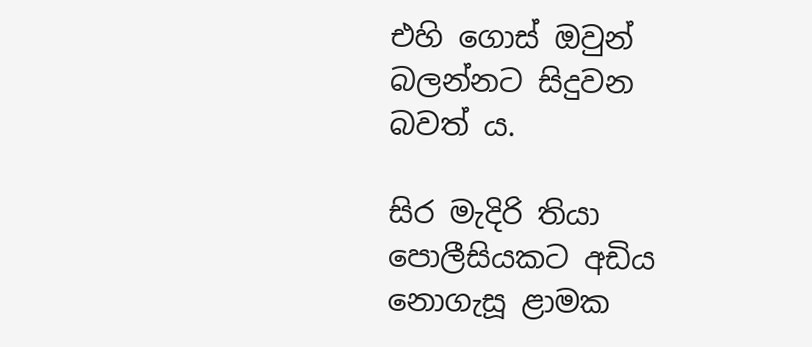එහි ගොස් ඔවුන් බලන්නට සිදුවන බවත් ය.

සිර මැදිරි තියා පොලීසියකට අඩිය නොගැසූ ළාමක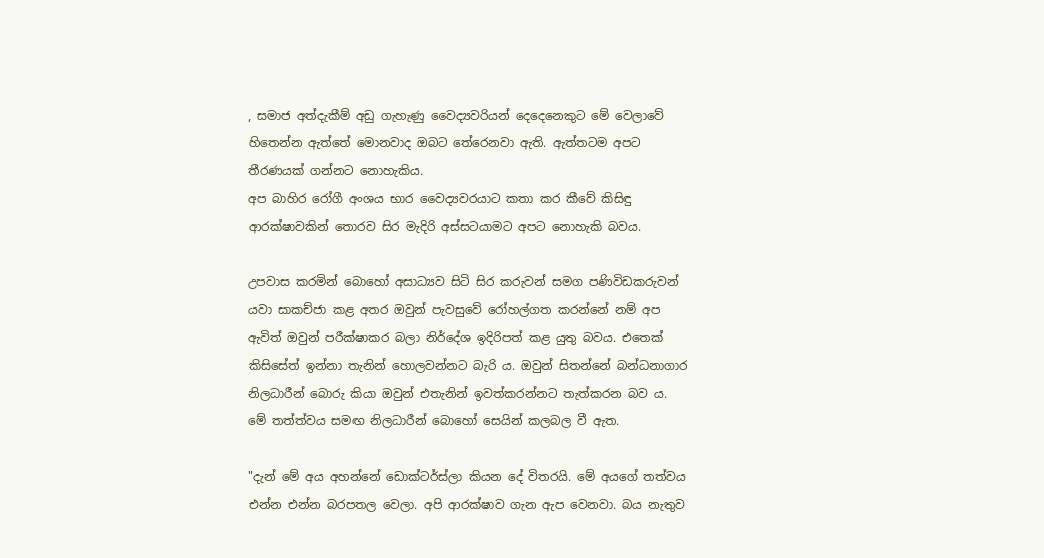, සමාජ අත්දැකීම් අඩු ගැහැණු වෛද්‍යවරියන් දෙදෙනෙකුට මේ වෙලාවේ හිතෙන්න ඇත්තේ මොනවාද ඔබට තේරෙනවා ඇති. ඇත්තටම අපට තීරණයක් ගන්නට නොහැකිය.
අප බාහිර රෝගී අංශය භාර වෛද්‍යවරයාට කතා කර කීවේ කිසිඳු ආරක්ෂාවකින් තොරව සිර මැදිරි අස්සටයාමට අපට නොහැකි බවය.

උපවාස කරමින් බොහෝ අසාධ්‍යව සිටි සිර කරුවන් සමග පණිවිඩකරුවන් යවා සාකච්ජා කළ අතර ඔවුන් පැවසුවේ රෝහල්ගත කරන්නේ නම් අප ඇවිත් ඔවුන් පරීක්ෂාකර බලා නිර්දේශ ඉදිරිපත් කළ යුතු බවය. එතෙක් කිසිසේත් ඉන්නා තැනින් හොලවන්නට බැරි ය. ඔවුන් සිතන්නේ බන්ධනාගාර නිලධාරීන් බොරු කියා ඔවුන් එතැනින් ඉවත්කරන්නට තැත්කරන බව ය.
මේ තත්ත්වය සමඟ නිලධාරීන් බොහෝ සෙයින් කලබල වී ඇත.

"දැන් මේ අය අහන්නේ ඩොක්‍ටර්ස්ලා කියන දේ විතරයි. මේ අයගේ තත්වය එන්න එන්න බරපතල වෙලා. අපි ආරක්ෂාව ගැන ඇප වෙනවා. බය නැතුව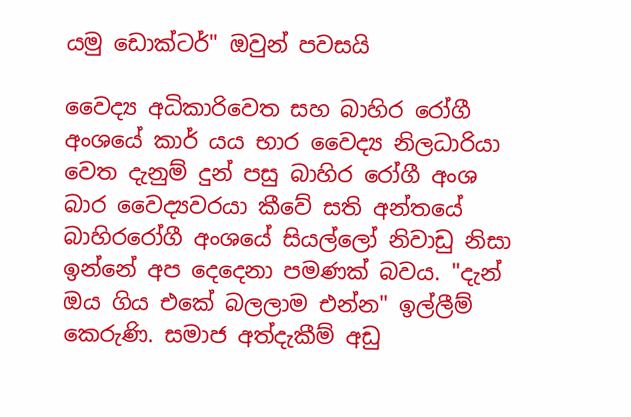යමු ඩොක්ටර්" ඔවුන් පවසයි

වෛද්‍ය අධිකාරිවෙත සහ බාහිර රෝගී අංශයේ කාර් යය භාර වෛද්‍ය නිලධාරියා වෙත දැනුම් දුන් පසු බාහිර රෝගී අංශ බාර වෛද්‍යවරයා කීවේ සති අන්තයේ බාහිරරෝගී අංශයේ සියල්ලෝ නිවාඩු නිසා ඉන්නේ අප දෙදෙනා පමණක් බවය. "දැන් ඔය ගිය එකේ බලලාම එන්න" ඉල්ලීම් කෙරුණි. සමාජ අත්දැකීම් අඩු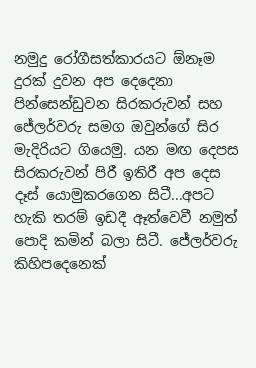නමුදු රෝගීසත්කාරයට ඕනෑම දුරක් දුවන අප දෙදෙනා පින්සෙන්ඩුවන සිරකරුවන් සහ ජේලර්වරු සමග ඔවුන්ගේ සිර මැදිරියට ගියෙමු. යන මඟ දෙපස සිරකරුවන් පිරී ඉතිරී අප දෙස දෑස් ‍යොමුකරගෙන සිටී...අපට හැකි තරම් ඉඩදී ඈත්වෙවී නමුත් පොදි කමින් බලා සිටී. ජේලර්වරු කිහිපදෙනෙක්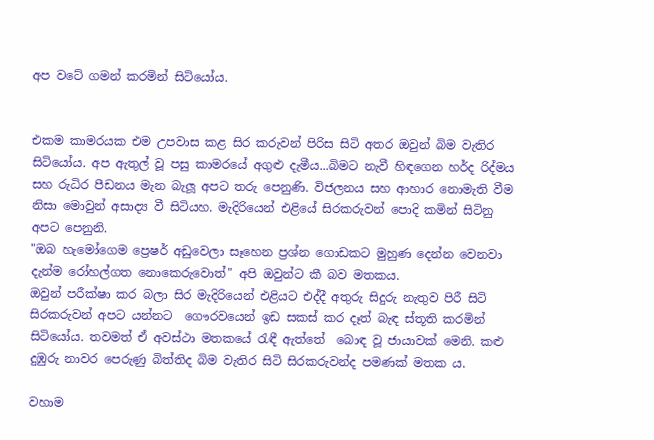අප වටේ ගමන් කරමින් සිටියෝය.


එකම කාමරයක එම උපවාස කළ සිර කරුවන් පිරිස සිටි අතර ඔවුන් බිම වැතිර සිටියෝය. අප ඇතුල් වූ පසු කාමරයේ අගුළු දැමීය...බිමට නැවී හිඳගෙන හර්ද රිද්මය සහ රුධිර පීඩනය මැන බැලූ අපට තරු පෙනුණි. විජලනය සහ ආහාර නොමැති වීම නිසා මොවුන් අසාද්‍ය වී සිටියහ. මැදිරියෙන් එළියේ සිරකරුවන් පොදි කමින් සිටිනු අපට පෙනුනි.
"ඔබ හැමෝගෙම ප්‍රෙෂර් අඩුවෙලා සෑහෙන ප්‍රශ්න ගොඩකට මුහුණ දෙන්න වෙනවා දැන්ම රෝහල්ගත නොකෙරුවොත්" අපි ඔවුන්ට කී බව මතකය.
ඔවුන් පරීක්ෂා කර බලා සිර මැදිරියෙන් එළියට එද්දී අතුරු සිදුරු නැතුව පිරී සිටි සිරකරුවන් අපට යන්නට  ගෞරවයෙන් ඉඩ සකස් කර දෑත් බැඳ ස්තූති කරමින් සිටියෝය. තවමත් ඒ අවස්ථා මතකයේ රැඳී ඇත්තේ  බොඳ වූ ජායාවක් මෙනි. කළු දුඹුරු නාවර පෙරුණු බිත්තිද බිම වැතිර සිටි සිරකරුවන්ද පමණක් මතක ය.

වහාම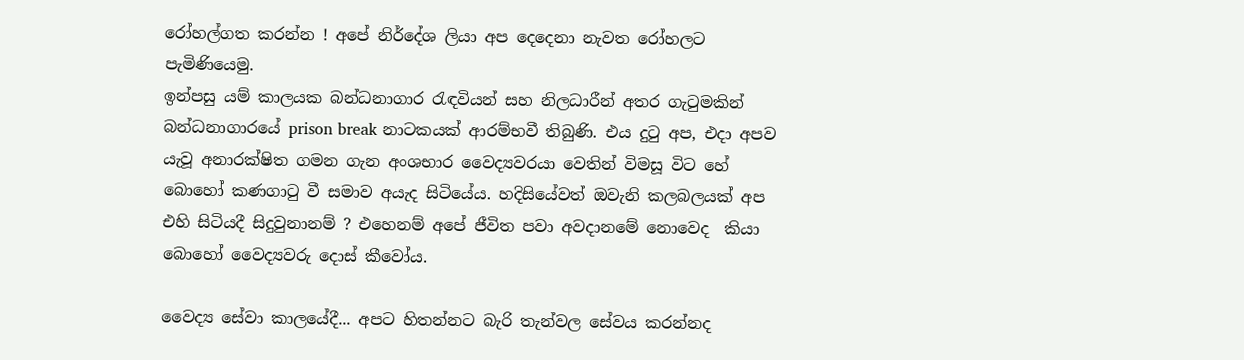රෝහල්ගත කරන්න ! අපේ නිර්දේශ ලියා අප දෙදෙනා නැවත රෝහලට පැමිණියෙමු.
ඉන්පසු යම් කාලයක බන්ධනාගාර රැඳවියන් සහ නිලධාරීන් අතර ගැටුමකින් බන්ධනාගාරයේ prison break නාටකයක් ආරම්භවී තිබුණි. එය දුටු අප, එදා අපව යැවූ අනාරක්ෂිත ගමන ගැන අංශභාර වෛද්‍යවරයා වෙතින් විමසූ විට හේ බොහෝ කණගාටු වී සමාව අයැද සිටියේය. හදිසියේවත් ඔවැනි කලබලයක් අප එහි සිටියදී සිදුවුනානම් ? එහෙනම් අපේ ජීවිත පවා අවදානමේ නොවෙද  කියා බොහෝ වෛද්‍යවරු දොස් කීවෝය.

වෛද්‍ය සේවා කාලයේදී... අපට හිතන්නට බැරි තැන්වල සේවය කරන්නද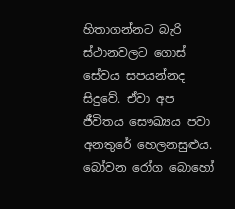හිතාගන්නට බැරි ස්ථානවලට ගොස් සේවය සපයන්නද සිදුවේ. ඒවා අප ජීවිතය සෞඛ්‍යය පවා අනතුරේ හෙලනසුළුය.
බෝවන රෝග බොහෝ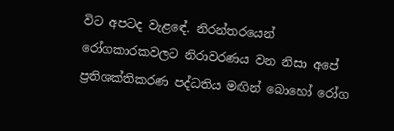විට අපටද වැළඳේ. නිරන්තරයෙන් රෝගකාරකවලට නිරාවරණය වන නිසා අපේ ප්‍රතිශක්තිකරණ පද්ධතිය මඟින් බොහෝ රෝග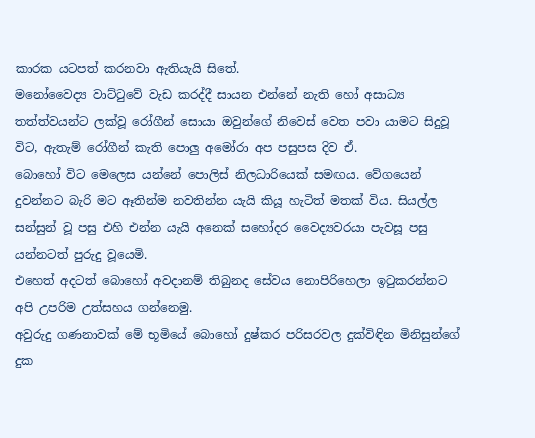කාරක යටපත් කරනවා ඇතියැයි සිතේ.
මනෝවෛද්‍ය වාට්ටුවේ වැඩ කරද්දී සායන එන්නේ නැති හෝ අසාධ්‍ය තත්ත්වයන්ට ලක්වූ රෝගීන් සොයා ඔවුන්ගේ නිවෙස් වෙත පවා යාමට සිදුවූ විට, ඇතැම් රෝගීන් කැති පොලු අමෝරා අප පසුපස දිව ඒ.
බොහෝ විට මෙලෙස යන්නේ පොලිස් නිලධාරියෙක් සමඟය. වේගයෙන් දුවන්නට බැරි මට ඈතින්ම නවතින්න යැයි කියූ හැටිත් මතක් විය. සියල්ල සන්සුන් වූ පසු එහි එන්න යැයි අනෙක් සහෝදර වෛද්‍යවරයා පැවසූ පසු යන්නටත් පුරුදු වූයෙමි.
එහෙත් අදටත් බොහෝ අවදානම් තිබුනද සේවය නොපිරිහෙලා ඉටුකරන්නට අපි උපරිම උත්සහය ගන්නෙමු.
අවුරුදු ගණනාවක් මේ භූමියේ බොහෝ දුෂ්කර පරිසරවල දුක්විඳින මිනිසුන්ගේ දුක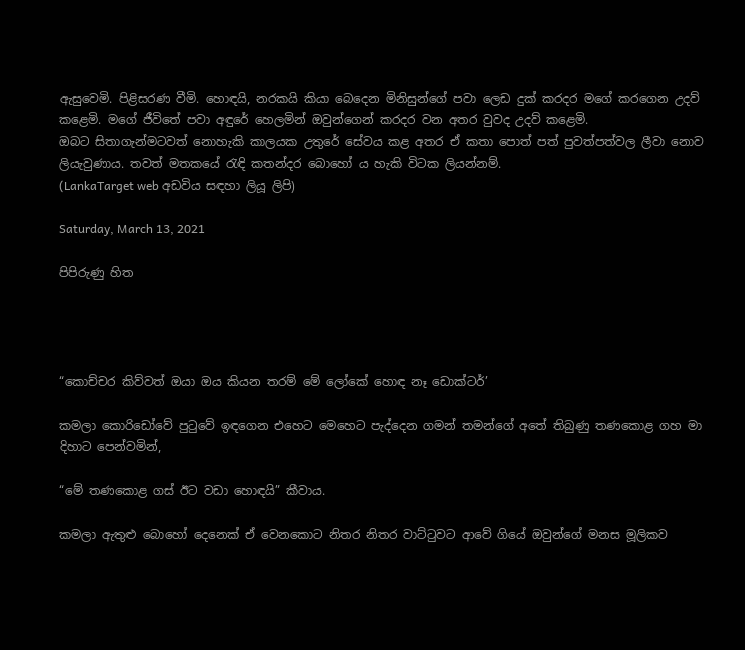ඇසුවෙමි. පිළිසරණ වීමි. හොඳයි, නරකයි කියා බෙදෙන මිනිසුන්ගේ පවා ලෙඩ දුක් කරදර මගේ කරගෙන උදව් කළෙමි. මගේ ජීවිතේ පවා අඳුරේ හෙලමින් ඔවුන්ගෙන් කරදර වන අතර වුවද උදව් කළෙමි.
ඔබට සිතාගැන්මටවත් නොහැකි කාලයක උතුරේ සේවය කළ අතර ඒ කතා පොත් පත් පුවත්පත්වල ලීවා නොව ලියැවුණාය. තවත් මතකයේ රැඳි කතන්දර බොහෝ ය හැකි විටක ලියන්නම්.
(LankaTarget web අඩවිය සඳහා ලියූ ලිපි)

Saturday, March 13, 2021

පිපිරුණු හිත




“කොච්චර කිව්වත් ඔයා ඔය කියන තරම් මේ ලෝකේ හොඳ නෑ ඩොක්ටර්’

කමලා කොරිඩෝවේ පුටුවේ ඉඳගෙන එහෙට මෙහෙට පැද්දෙන ගමන් තමන්ගේ අතේ තිබුණු තණකොළ ගහ මා දිහාට පෙන්වමින්,

“මේ තණකොළ ගස් ඊට වඩා හොඳයි” කීවාය.

කමලා ඇතුළු බොහෝ දෙනෙක් ඒ වෙනකොට නිතර නිතර වාට්ටුවට ආවේ ගියේ ඔවුන්ගේ මනස මූලිකව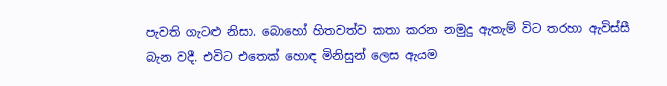පැවති ගැටළු නිසා. බොහෝ හිතවත්ව කතා කරන නමුදු ඇතැම් විට තරහා ඇවිස්සී බැන වදී. එවිට එතෙක් හොඳ මිනිසුන් ලෙස ඇයම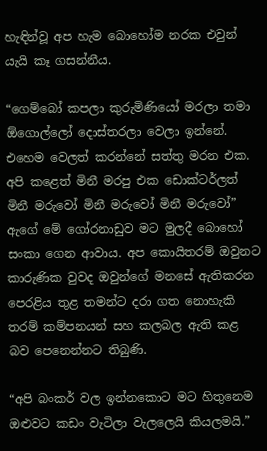හැඳින්වූ අප හැම බොහෝම නරක එවුන් යැයි කෑ ගසන්නීය.

“ගෙම්බෝ කපලා කුරුමිණියෝ මරලා තමා ඕගොල්ලෝ දොස්තරලා වෙලා ඉන්නේ. එහෙම වෙලත් කරන්නේ සත්තු මරන එක. අපි කළෙත් මිනී මරපු එක ඩොක්ටර්ලත් මිනී මරුවෝ මිනී මරුවෝ මිනී මරුවෝ” ඇගේ මේ ගෝරනාඩුව මට මුලදී බොහෝ සංකා ගෙන ආවාය. අප කොයිතරම් ඔවුනට කාරුණික වුවද ඔවුන්ගේ මනසේ ඇතිකරන පෙරළිය තුළ තමන්ට දරා ගත නොහැකි තරම් කම්පනයන් සහ කලබල ඇති කළ බව පෙනෙන්නට තිබුණි.

“අපි බංකර් වල ඉන්නකොට මට හිතුනෙම ඔළුවට කඩං වැටිලා වැලලෙයි කියලමයි.”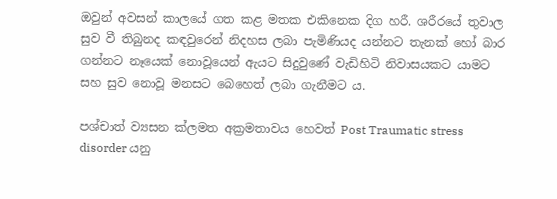ඔවුන් අවසන් කාලයේ ගත කළ මතක එකිනෙක දිග හරී. ශරීරයේ තුවාල සුව වී තිබුනද කඳවුරෙන් නිදහස ලබා පැමිණියද යන්නට තැනක් හෝ බාර ගන්නට නෑයෙක් නොවූයෙන් ඇයට සිදුවුණේ වැඩිහිටි නිවාසයකට යාමට සහ සුව නොවූ මනසට බෙහෙත් ලබා ගැනීමට ය.

පශ්චාත් ව්‍යසන ක්ලමත අක්‍රමතාවය හෙවත් Post Traumatic stress disorder යනු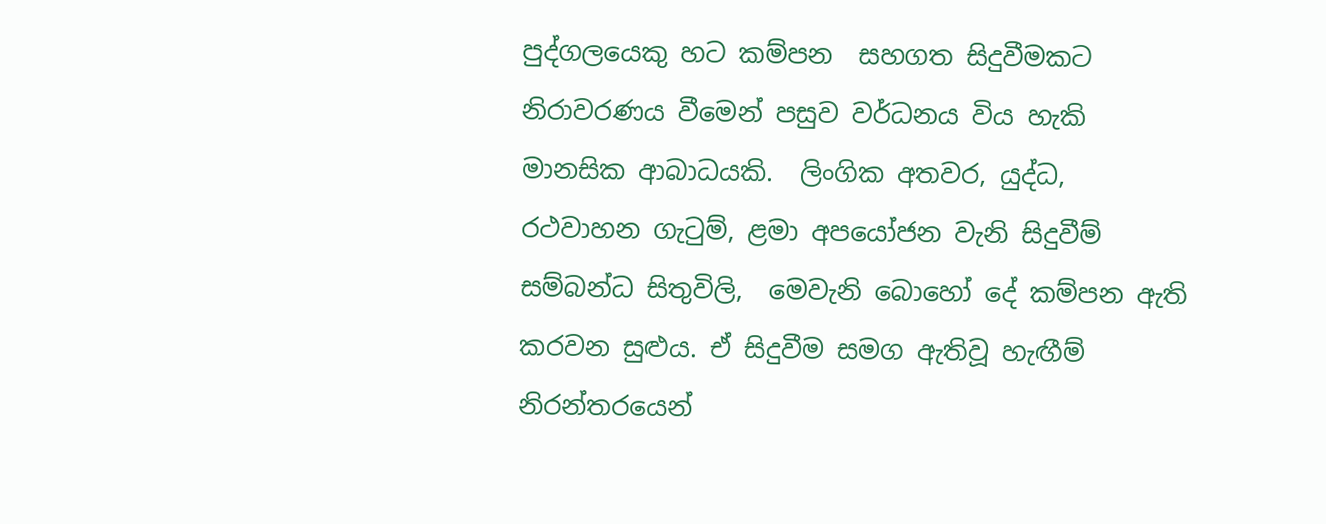පුද්ගලයෙකු හට කම්පන  සහගත සිදුවීමකට නිරාවරණය වීමෙන් පසුව වර්ධනය විය හැකි මානසික ආබාධයකි.  ලිංගික අතවර, යුද්ධ, රථවාහන ගැටුම්, ළමා අපයෝජන වැනි සිදුවීම්  සම්බන්ධ සිතුවිලි,  මෙවැනි බොහෝ දේ කම්පන ඇති කරවන සුළුය. ඒ සිදුවීම සමග ඇතිවූ හැඟීම් නිරන්තරයෙන්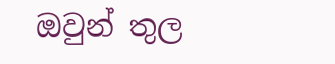ඔවුන් තුල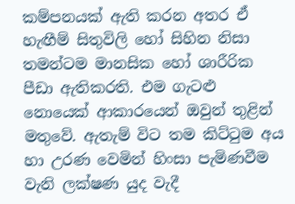කම්පනයක් ඇති කරන අතර ඒ හැඟීම් සිතුවිලි හෝ සිහින නිසා තමන්ටම මානසික හෝ ශාරීරික පීඩා ඇතිකරති. එම ගැටළු නොයෙක් ආකාරයෙන් ඔවුන් තුළින් මතුවේ. ඇතැම් විට තම කිට්ටුම අය හා උරණ වෙමින් හිංසා පැමිණවීම වැනි ලක්ෂණ යුද වැදී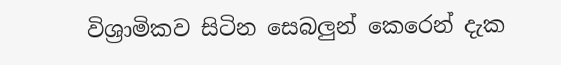විශ්‍රාමිකව සිටින සෙබලුන් කෙරෙන් දැක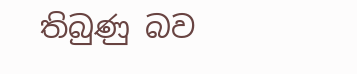තිබුණු බව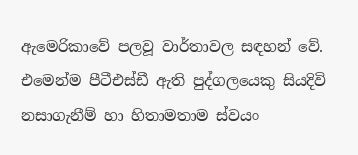ඇමෙරිකාවේ පලවූ වාර්තාවල සඳහන් වේ.  එමෙන්ම පීටීඑස්ඩී ඇති පුද්ගලයෙකු සියදිවි නසාගැනීම් හා හිතාමතාම ස්වයං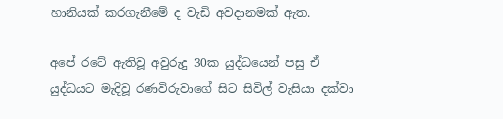හානියක් කරගැනීමේ ද වැඩි අවදානමක් ඇත.

අපේ රටේ ඇතිවූ අවුරුදු 30ක යුද්ධයෙන් පසු ඒ යුද්ධයට මැදිවූ රණවිරුවාගේ සිට සිවිල් වැසියා දක්වා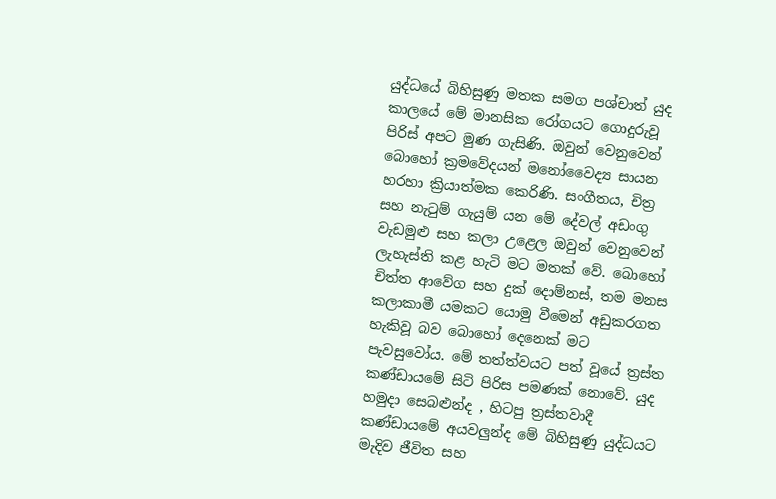යුද්ධයේ බිහිසුණු මතක සමග පශ්චාත් යුද කාලයේ මේ මානසික රෝගයට ගොදුරුවූ පිරිස් අපට මුණ ගැසිණි. ඔවුන් වෙනුවෙන් බොහෝ ක්‍රමවේදයන් මනෝවෛද්‍ය සායන හරහා ක්‍රියාත්මක කෙරිණි. සංගීතය, චිත්‍ර සහ නැටුම් ගැයුම් යන මේ දේවල් අඩංගු වැඩමුළු සහ කලා උළෙල ඔවුන් වෙනුවෙන් ලැහැස්ති කළ හැටි මට මතක් වේ. බොහෝ චිත්ත ආවේග සහ දුක් දොම්නස්, තම මනස කලාකාමී යමකට යොමු වීමෙන් අඩුකරගත හැකිවූ බව බොහෝ දෙනෙක් මට පැවසුවෝය. මේ තත්ත්වයට පත් වූයේ ත්‍රස්ත කණ්ඩායමේ සිටි පිරිස පමණක් නොවේ. යුද හමුදා සෙබළුන්ද , හිටපු ත්‍රස්තවාදී කණ්ඩායමේ අයවලුන්ද මේ බිහිසුණු යුද්ධයට මැදිව ජීවිත සහ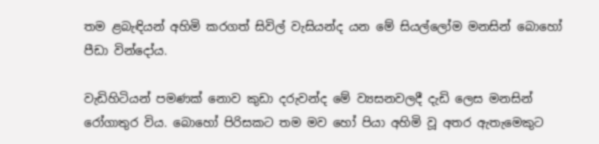තම ළබැඳියන් අහිමි කරගත් සිවිල් වැසියන්ද යන මේ සියල්ලෝම මනසින් බොහෝ පීඩා වින්දෝය.

වැඩිහිටියන් පමණක් නොව කුඩා දරුවන්ද මේ ව්‍යසනවලදී දැඩි ලෙස මනසින් රෝගාතුර විය. බොහෝ පිරිසකට තම මව හෝ පියා අහිමි වූ අතර ඇතැමෙකුට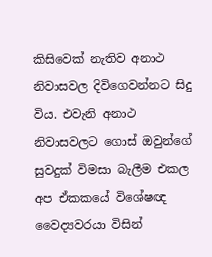කිසිවෙක් නැතිව අනාථ නිවාසවල දිවිගෙවන්නට සිදු විය. එවැනි අනාථ නිවාසවලට ගොස් ඔවුන්ගේ සුවදුක් විමසා බැලීම එකල අප ඒකකයේ විශේෂඥ වෛද්‍යවරයා විසින්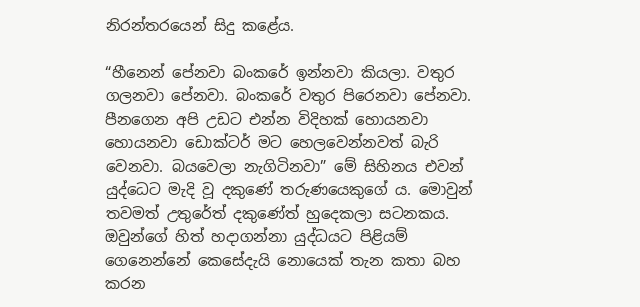නිරන්තරයෙන් සිදු කළේය.

“හීනෙන් පේනවා බංකරේ ඉන්නවා කියලා. වතුර ගලනවා පේනවා. බංකරේ වතුර පිරෙනවා පේනවා. පීනගෙන අපි උඩට එන්න විදිහක් හොයනවා හොයනවා ඩොක්ටර් මට හෙලවෙන්නවත් බැරි වෙනවා. බයවෙලා නැගිටිනවා” මේ සිහිනය එවන් යුද්ධෙට මැදි වූ දකුණේ තරුණයෙකුගේ ය. මොවුන් තවමත් උතුරේත් දකුණේත් හුදෙකලා සටනකය. ඔවුන්ගේ හිත් හදාගන්නා යුද්ධයට පිළියම් ගෙනෙන්නේ කෙසේදැයි නොයෙක් තැන කතා බහ කරන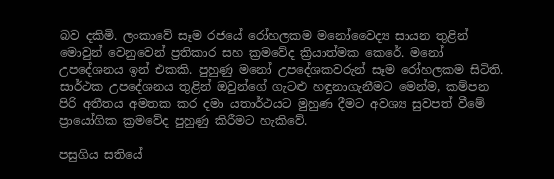බව දකිමි. ලංකාවේ සෑම රජයේ රෝහලකම මනෝවෛද්‍ය සායන තුළින් මොවුන් වෙනුවෙන් ප්‍රතිකාර සහ ක්‍රමවේද ක්‍රියාත්මක කෙරේ. මනෝ උපදේශනය ඉන් එකකි. පුහුණු මනෝ උපදේශකවරුන් සෑම රෝහලකම සිටිති. සාර්ථක උපදේශනය තුළින් ඔවුන්ගේ ගැටළු හඳුනාගැනීමට මෙන්ම, කම්පන පිරි අතීතය අමතක කර දමා යතාර්ථයට මුහුණ දීමට අවශ්‍ය සුවපත් වීමේ ප්‍රායෝගික ක්‍රමවේද පුහුණු කිරීමට හැකිවේ.

පසුගිය සතියේ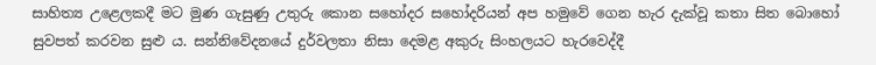සාහිත්‍ය උළෙලකදී මට මුණ ගැසුණු උතුරු කොන සහෝදර සහෝදරියන් අප හමුවේ ගෙන හැර දැක්වූ කතා සිත බොහෝ සුවපත් කරවන සුළු ය. සන්නිවේදනයේ දුර්වලතා නිසා දෙමළ අකුරු සිංහලයට හැරවෙද්දී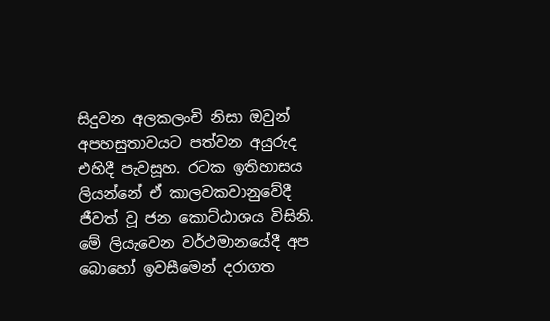සිදුවන අලකලංචි නිසා ඔවුන් අපහසුතාවයට පත්වන අයුරුද එහිදී පැවසූහ. රටක ඉතිහාසය ලියන්නේ ඒ කාලවකවානුවේදී ජීවත් වූ ජන කොට්ඨාශය විසිනි. මේ ලියැවෙන වර්ථමානයේදී අප බොහෝ ඉවසීමෙන් දරාගත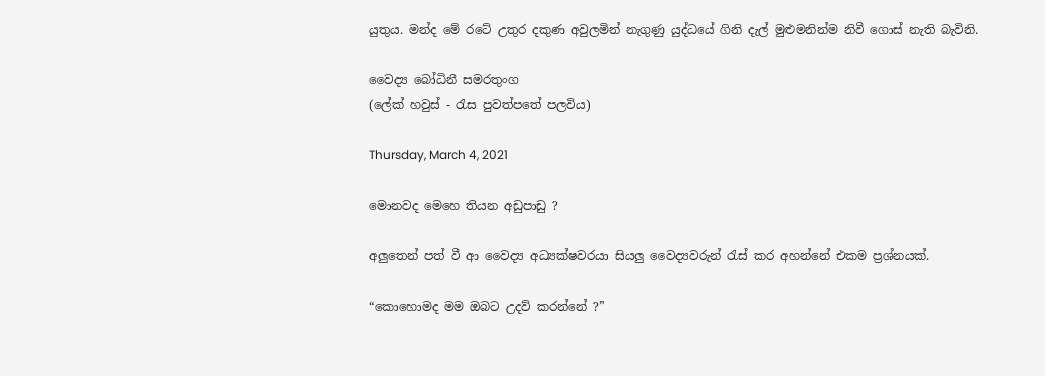යුතුය. මන්ද මේ රටේ උතුර දකුණ අවුලමින් නැගුණු යුද්ධයේ ගිනි දැල් මුළුමනින්ම නිවී ගොස් නැති බැවිනි.

වෛද්‍ය බෝධිනී සමරතුංග
(ලේක් හවුස් - රැස පුවත්පතේ පලවිය)

Thursday, March 4, 2021

මොනවද මෙහෙ තියන අඩුපාඩු ?

අලුතෙන් පත් වී ආ වෛද්‍ය අධ්‍යක්ෂවරයා සියලු වෛද්‍යවරුන් රැස් කර අහන්නේ එකම ප්‍රශ්නයක්.

“කොහොමද මම ඔබට උදව් කරන්නේ ?”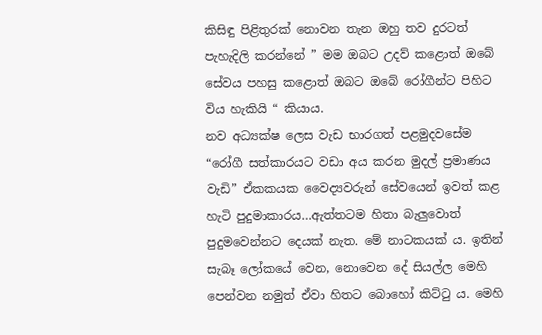කිසිඳු පිළිතුරක් නොවන තැන ඔහු තව දුරටත් පැහැදිලි කරන්නේ ” මම ඔබට උදව් කළොත් ඔබේ සේවය පහසු කළොත් ඔබට ඔබේ රෝගීන්ට පිහිට විය හැකියි “ කියාය.
නව අධ්‍යක්ෂ ලෙස වැඩ භාරගත් පළමුදවසේම “රෝගී සත්කාරයට වඩා අය කරන මුදල් ප්‍රමාණය වැඩි” ඒකකයක වෛද්‍යවරුන් සේවයෙන් ඉවත් කළ හැටි පුදුමාකාරය…ඇත්තටම හිතා බැලුවොත් පුදුමවෙන්නට දෙයක් නැත. මේ නාටකයක් ය. ඉතින් සැබෑ ලෝකයේ වෙන, නොවෙන දේ සියල්ල මෙහි පෙන්වන නමුත් ඒවා හිතට බොහෝ කිට්ටු ය. මෙහි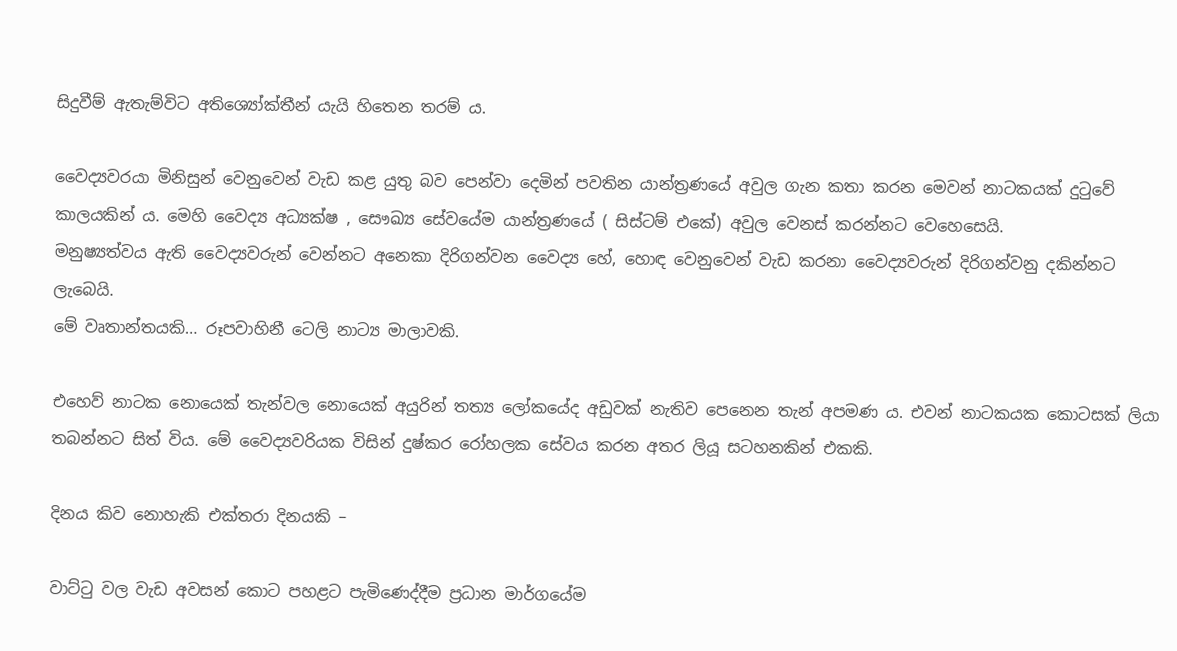සිදුවීම් ඇතැම්විට අතිශ්‍යෝක්තීන් යැයි හිතෙන තරම් ය.

වෛද්‍යවරයා මිනිසුන් වෙනුවෙන් වැඩ කළ යුතු බව පෙන්වා දෙමින් පවතින යාන්ත්‍රණයේ අවුල ගැන කතා කරන මෙවන් නාටකයක් දුටුවේ කාලයකින් ය. මෙහි වෛද්‍ය අධ්‍යක්ෂ , සෞඛ්‍ය සේවයේම යාන්ත්‍රණයේ ( සිස්ටම් එකේ) අවුල වෙනස් කරන්නට වෙහෙසෙයි.
මනුෂ්‍යත්වය ඇති වෛද්‍යවරුන් වෙන්නට අනෙකා දිරිගන්වන වෛද්‍ය හේ, හොඳ වෙනුවෙන් වැඩ කරනා වෛද්‍යවරුන් දිරිගන්වනු දකින්නට ලැබෙයි.
මේ වෘතාන්තයකි… රූපවාහිනී ටෙලි නාට්‍ය මාලාවකි.

එහෙව් නාටක නොයෙක් තැන්වල නොයෙක් අයුරින් තත්‍ය ලෝකයේද අඩුවක් නැතිව පෙනෙන තැන් අපමණ ය. එවන් නාටකයක කොටසක් ලියා තබන්නට සිත් විය. මේ වෛද්‍යවරියක විසින් දුෂ්කර රෝහලක සේවය කරන අතර ලියූ සටහනකින් එකකි.

දිනය කිව නොහැකි එක්තරා දිනයකි –

වාට්ටු වල වැඩ අවසන් කොට පහළට පැමිණෙද්දීම ප්‍රධාන මාර්ගයේම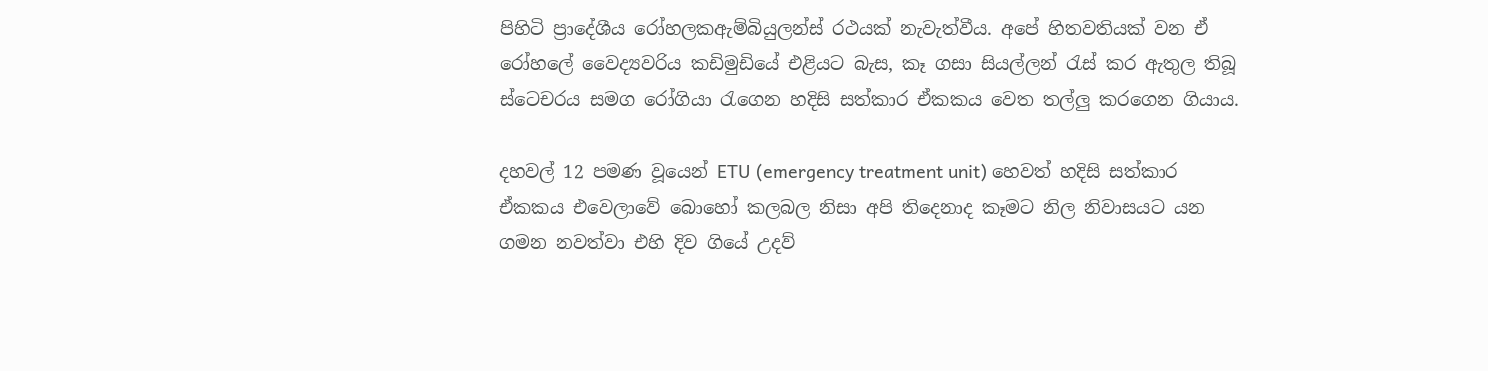පිහිටි ප්‍රාදේශීය රෝහලකඇම්බියුලන්ස් රථයක් නැවැත්වීය. අපේ හිතවතියක් වන ඒ රෝහලේ වෛද්‍යවරිය කඩිමුඩියේ එළියට බැස, කෑ ගසා සියල්ලන් රැස් කර ඇතුල තිබූ ස්ටෙචරය සමග රෝගියා රැගෙන හදිසි සත්කාර ඒකකය වෙත තල්ලු කරගෙන ගියාය.

දහවල් 12 පමණ වූයෙන් ETU (emergency treatment unit) හෙවත් හදිසි සත්කාර ඒකකය එවෙලාවේ බොහෝ කලබල නිසා අපි තිදෙනාද කෑමට නිල නිවාසයට යන ගමන නවත්වා එහි දිව ගියේ උදව්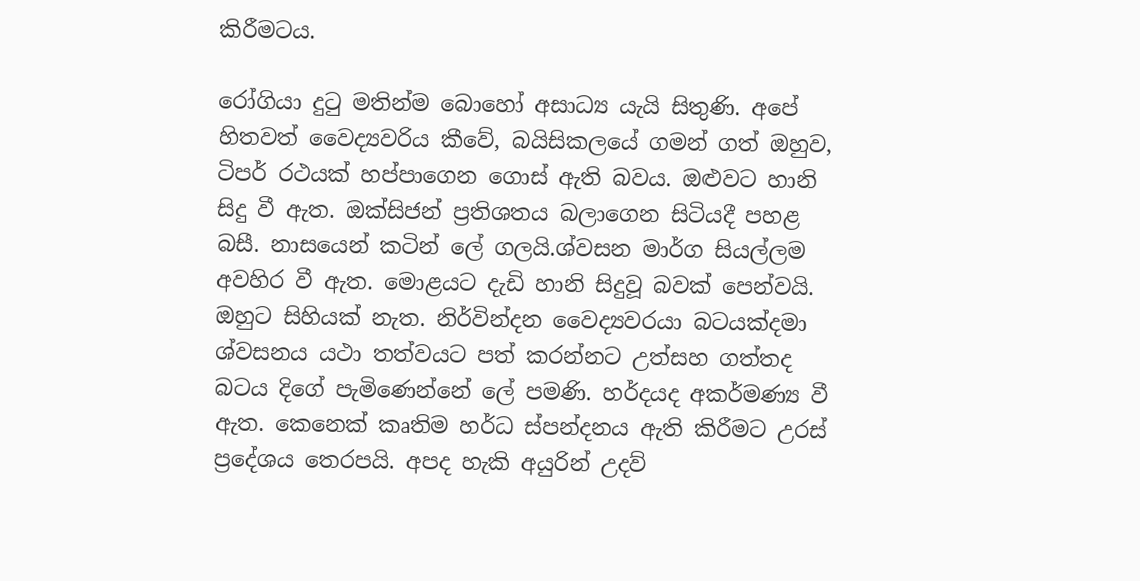කිරීමටය.

රෝගියා දුටු මතින්ම බොහෝ අසාධ්‍ය යැයි සිතුණි. අපේ හිතවත් වෛද්‍යවරිය කීවේ, බයිසිකලයේ ගමන් ගත් ඔහුව, ටිපර් රථයක් හප්පාගෙන ගොස් ඇති බවය. ඔළුවට හානි සිදු වී ඇත. ඔක්සිජන් ප්‍රතිශතය බලාගෙන සිටියදී පහළ බසී. නාසයෙන් කටින් ලේ ගලයි.ශ්වසන මාර්ග සියල්ලම අවහිර වී ඇත. මොළයට දැඩි හානි සිදුවූ බවක් පෙන්වයි. ඔහුට සිහියක් නැත. නිර්වින්දන වෛද්‍යවරයා බටයක්දමා ශ්වසනය යථා තත්වයට පත් කරන්නට උත්සහ ගත්තද බටය දිගේ පැමිණෙන්නේ ලේ පමණි. හර්දයද අකර්මණ්‍ය වී ඇත. කෙනෙක් කෘතිම හර්ධ ස්පන්දනය ඇති කිරීමට උරස් ප්‍රදේශය තෙරපයි. අපද හැකි අයුරින් උදව්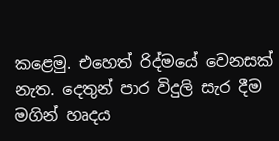කළෙමු. එහෙත් රිද්මයේ වෙනසක් නැත. දෙතුන් පාර විදුලි සැර දීම මගින් හෘදය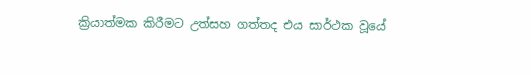ක්‍රියාත්මක කිරීමට උත්සහ ගත්තද එය සාර්ථක වූයේ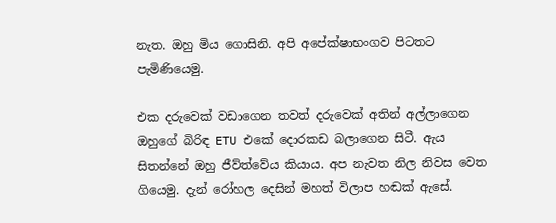නැත. ඔහු මිය ගොසිනි. අපි අපේක්ෂාභංගව පිටතට පැමිණියෙමු.

එක දරුවෙක් වඩාගෙන තවත් දරුවෙක් අතින් අල්ලාගෙන ඔහුගේ බිරිඳ ETU එකේ දොරකඩ බලාගෙන සිටී. ඇය සිතන්නේ ඔහු ජීව්ත්වේය කියාය. අප නැවත නිල නිවස වෙත ගියෙමු. දැන් රෝහල දෙසින් මහත් විලාප හඬක් ඇසේ.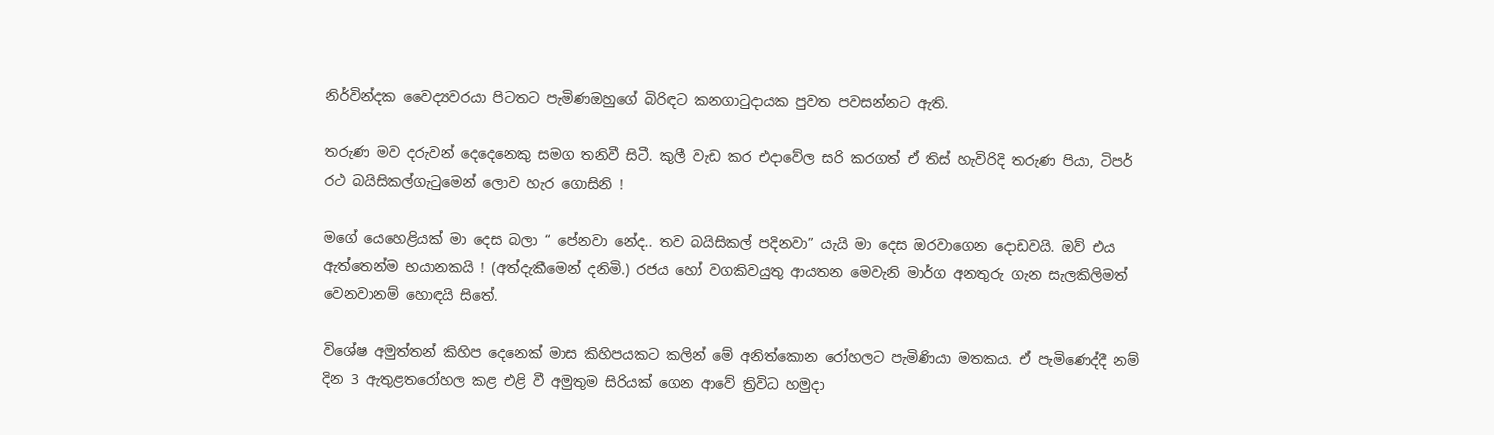නිර්වින්දක වෛද්‍යවරයා පිටතට පැමිණඔහුගේ බිරිඳට කනගාටුදායක පුවත පවසන්නට ඇති.

තරුණ මව දරුවන් දෙදෙනෙකු සමග තනිවී සිටී. කුලී වැඩ කර එදාවේල සරි කරගත් ඒ තිස් හැවිරිදි තරුණ පියා, ටිපර් රථ බයිසිකල්ගැටුමෙන් ලොව හැර ගොසිනි !

මගේ යෙහෙළියක් මා දෙස බලා “ පේනවා නේද.. තව බයිසිකල් පදිනවා” යැයි මා දෙස ඔරවාගෙන දොඩවයි. ඔව් එය ඇත්තෙන්ම භයානකයි ! (අත්දැකීමෙන් දනිමි.) රජය හෝ වගකිවයුතු ආයතන මෙවැනි මාර්ග අනතුරු ගැන සැලකිලිමත් වෙනවානම් හොඳයි සිතේ.

විශේෂ අමුත්තන් කිහිප දෙනෙක් මාස කිහිපයකට කලින් මේ අනිත්කොන රෝහලට පැමිණියා මතකය. ඒ පැමිණෙද්දී නම් දින 3 ඇතුළතරෝහල කළ එළි වී අමුතුම සිරියක් ගෙන ආවේ ත්‍රිවිධ හමුදා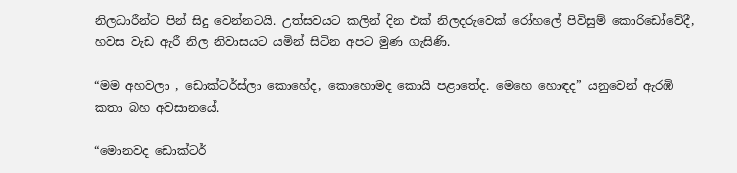නිලධාරීන්ට පින් සිදු වෙන්නටයි. උත්සවයට කලින් දින එක් නිලදරුවෙක් රෝහලේ පිවිසුම් කොරිඩෝවේදී, හවස වැඩ ඇරී නිල නිවාසයට යමින් සිටින අපට මුණ ගැසිණි.

“මම අහවලා , ඩොක්ටර්ස්ලා කොහේද, කොහොමද කොයි පළාතේද. මෙහෙ හොඳද” යනුවෙන් ඇරඹි කතා බහ අවසානයේ.

“මොනවද ඩොක්ටර්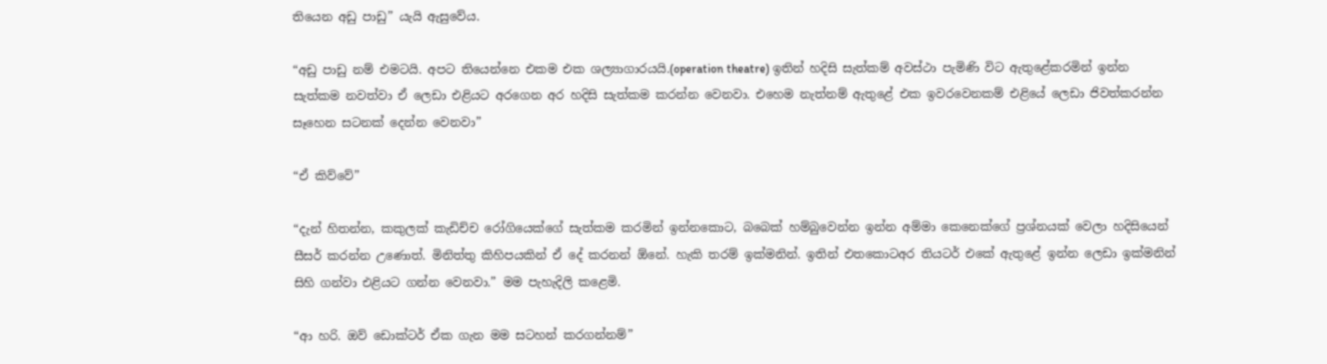තියෙන අඩු පාඩු” යැයි ඇසුවේය.

“අඩු පාඩු නම් එමටයි. අපට තියෙන්නෙ එකම එක ශල්‍යාගාරයයි.(operation theatre) ඉතින් හදිසි සැත්කම් අවස්ථා පැමිණි විට ඇතුළේකරමින් ඉන්න සැත්කම නවත්වා ඒ ලෙඩා එළියට අරගෙන අර හදිසි සැත්කම කරන්න වෙනවා. එහෙම නැත්නම් ඇතුළේ එක ඉවරවෙනකම් එළියේ ලෙඩා ජිවත්කරන්න සෑහෙන සටනක් දෙන්න වෙනවා”

“ඒ කිව්වේ”

“දැන් හිතන්න, කකුලක් කැඩිච්ච රෝගියෙක්ගේ සැත්කම කරමින් ඉන්නකොට, බබෙක් හම්බුවෙන්න ඉන්න අම්මා කෙනෙක්ගේ ප්‍රශ්නයක් වෙලා හදිසියෙන් සීසර් කරන්න උණොත්. මිනිත්‍තු කිහිපයකින් ඒ දේ කරනන් ඕනේ. හැකි තරම් ඉක්මනින්. ඉතින් එතකොටඅර තියටර් එකේ ඇතුළේ ඉන්න ලෙඩා ඉක්මනින් සිහි ගන්වා එළියට ගන්න වෙනවා.” මම පැහැදිලි කළෙමි.

“ආ හරි. ඔව් ඩොක්ටර් ඒක ගැන මම සටහන් කරගන්නම්”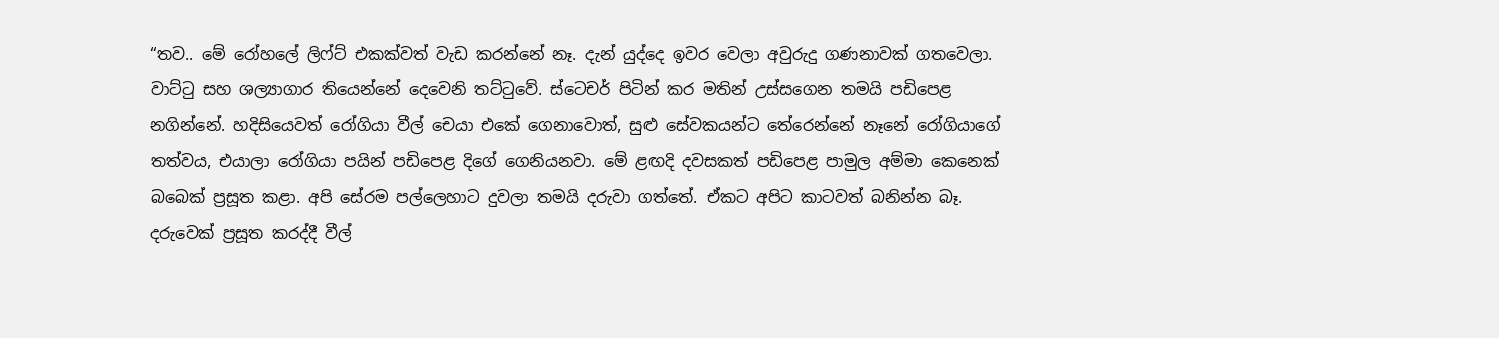“තව.. මේ රෝහලේ ලිෆ්ට් එකක්වත් වැඩ කරන්නේ නෑ. දැන් යුද්දෙ ඉවර වෙලා අවුරුදු ගණනාවක් ගතවෙලා. වාට්ටු සහ ශල්‍යාගාර තියෙන්නේ දෙවෙනි තට්ටුවේ. ස්ටෙචර් පිටින් කර මතින් උස්සගෙන තමයි පඩිපෙළ නගින්නේ. හදිසියෙවත් රෝගියා වීල් චෙයා එකේ ගෙනාවොත්, සුළු සේවකයන්ට තේරෙන්නේ නෑනේ රෝගියාගේ තත්වය, එයාලා රෝගියා පයින් පඩිපෙළ දිගේ ගෙනියනවා. මේ ළඟදි දවසකත් පඩිපෙළ පාමුල අම්මා කෙනෙක් බබෙක් ප්‍රසූත කළා. අපි සේරම පල්ලෙහාට දුවලා තමයි දරුවා ගත්තේ. ඒකට අපිට කාටවත් බනින්න බෑ. දරුවෙක් ප්‍රසූත කරද්දී වීල්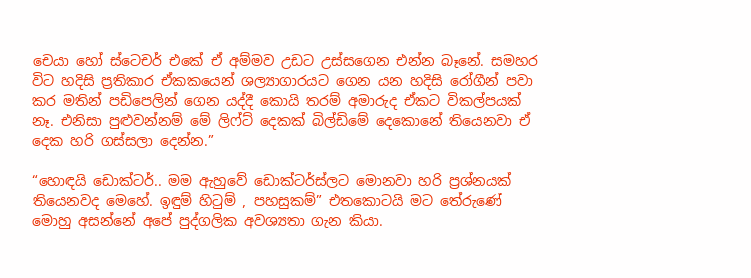චෙයා හෝ ස්ටෙචර් එකේ ඒ අම්මව උඩට උස්සගෙන එන්න බෑනේ. සමහර විට හදිසි ප්‍රතිකාර ඒකකයෙන් ශල්‍යාගාරයට ගෙන යන හදිසි රෝගීන් පවා කර මතින් පඩිපෙලින් ගෙන යද්දී කොයි තරම් අමාරුද ඒකට විකල්පයක් නෑ. එනිසා පුළුවන්නම් මේ ලිෆ්ට් දෙකක් බිල්ඩිමේ දෙකොනේ තියෙනවා ඒ දෙක හරි ගස්සලා දෙන්න.”

“හොඳයි ඩොක්ටර්.. මම ඇහුවේ ඩොක්ටර්ස්ලට මොනවා හරි ප්‍රශ්නයක් තියෙනවද මෙහේ. ඉඳුම් හිටුම් , පහසුකම්” එතකොටයි මට තේරුණේ මොහු අසන්නේ අපේ පුද්ගලික අවශ්‍යතා ගැන කියා.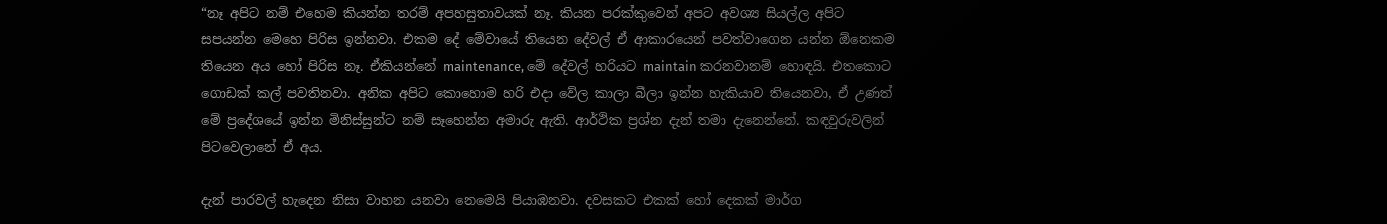“නෑ අපිට නම් එහෙම කියන්න තරම් අපහසුතාවයක් නෑ. කියන පරක්කුවෙන් අපට අවශ්‍ය සියල්ල අපිට සපයන්න මෙහෙ පිරිස ඉන්නවා. එකම දේ මේවායේ තියෙන දේවල් ඒ ආකාරයෙන් පවත්වාගෙන යන්න ඕනෙකම තියෙන අය හෝ පිරිස නෑ. ඒකියන්නේ maintenance, මේ දේවල් හරියට maintain කරනවානම් හොඳයි. එතකොට ගොඩක් කල් පවතිනවා. අනික අපිට කොහොම හරි එදා වේල කාලා බීලා ඉන්න හැකියාව තියෙනවා, ඒ උණත් මේ ප්‍රදේශයේ ඉන්න මිනිස්සුන්ට නම් සෑහෙන්න අමාරු ඇති. ආර්ථික ප්‍රශ්න දැන් තමා දැනෙන්නේ. කඳවුරුවලින් පිටවෙලානේ ඒ අය.

දැන් පාරවල් හැදෙන නිසා වාහන යනවා නෙමෙයි පියාඹනවා. දවසකට එකක් හෝ දෙකක් මාර්ග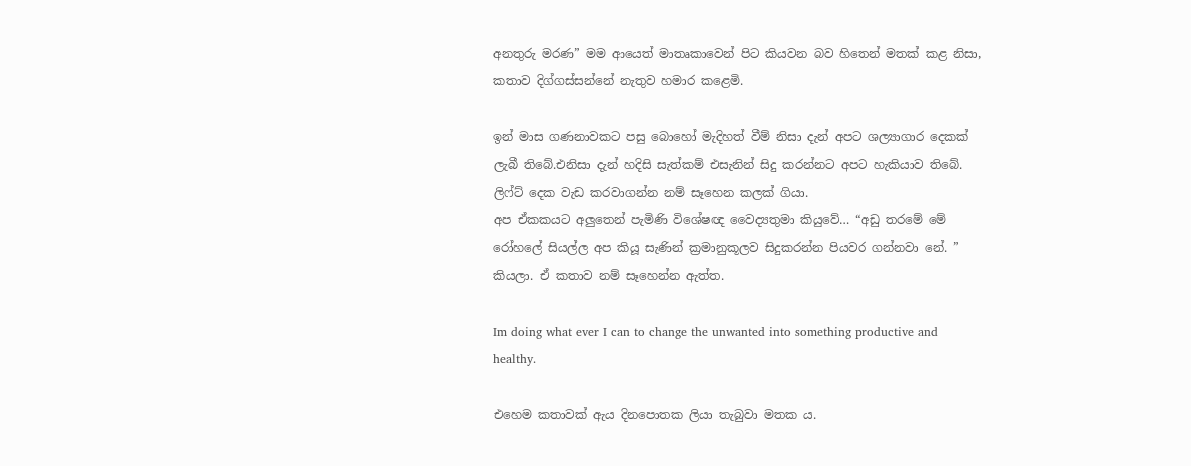අනතුරු මරණ” මම ආයෙත් මාතෘකාවෙන් පිට කියවන බව හිතෙන් මතක් කළ නිසා, කතාව දිග්ගස්සන්නේ නැතුව හමාර කළෙමි.

ඉන් මාස ගණනාවකට පසු බොහෝ මැදිහත් වීම් නිසා දැන් අපට ශල්‍යාගාර දෙකක් ලැබී තිබේ.එනිසා දැන් හදිසි සැත්කම් එසැනින් සිදු කරන්නට අපට හැකියාව තිබේ. ලිෆ්ට් දෙක වැඩ කරවාගන්න නම් සෑහෙන කලක් ගියා.
අප ඒකකයට අලුතෙන් පැමිණි විශේෂඥ වෛද්‍යතුමා කියුවේ… “අඩු තරමේ මේ රෝහලේ සියල්ල අප කියූ සැණින් ක්‍රමානුකූලව සිදුකරන්න පියවර ගන්නවා නේ. ” කියලා. ඒ කතාව නම් සෑහෙන්න ඇත්ත.

Im doing what ever I can to change the unwanted into something productive and healthy.

එහෙම කතාවක් ඇය දිනපොතක ලියා තැබුවා මතක ය.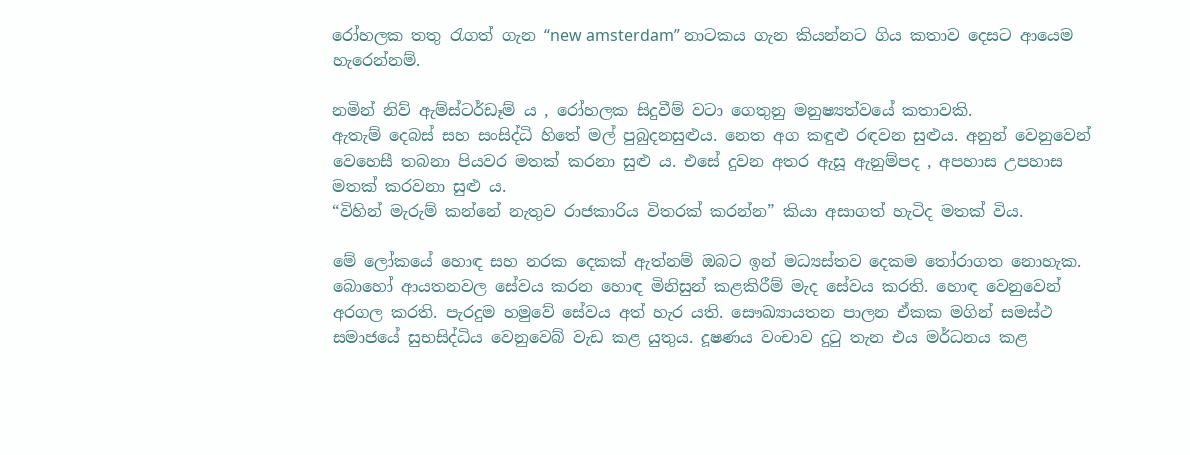රෝහලක තතු රැගත් ගැන “new amsterdam” නාටකය ගැන කියන්නට ගිය කතාව දෙසට ආයෙම හැරෙන්නම්.

නමින් නිව් ඇම්ස්ටර්ඩෑම් ය , රෝහලක සිදුවීම් වටා ගෙතුනු මනුෂ්‍යත්වයේ කතාවකි.
ඇතැම් දෙබස් සහ සංසිද්ධි හිතේ මල් පුබුදනසුළුය. නෙත අග කඳුළු රඳවන සුළුය. අනුන් වෙනුවෙන් වෙහෙසී තබනා පියවර මතක් කරනා සුළු ය. එසේ දුවන අතර ඇසූ ඇනුම්පද , අපහාස උපහාස මතක් කරවනා සුළු ය.
“විහින් මැරුම් කන්නේ නැතුව රාජකාරිය විතරක් කරන්න” කියා අසාගත් හැටිද මතක් විය.

මේ ලෝකයේ හොඳ සහ නරක දෙකක් ඇත්නම් ඔබට ඉන් මධ්‍යස්තව දෙකම තෝරාගත නොහැක.
බොහෝ ආයතනවල සේවය කරන හොඳ මිනිසුන් කළකිරීම් මැද සේවය කරති. හොඳ වෙනුවෙන් අරගල කරති. පැරදුම හමුවේ සේවය අත් හැර යති. සෞඛ්‍යායතන පාලන ඒකක මගින් සමස්ථ සමාජයේ සුභසිද්ධිය වෙනුවෙබ් වැඩ කළ යුතුය. දූෂණය වංචාව දුටු තැන එය මර්ධනය කළ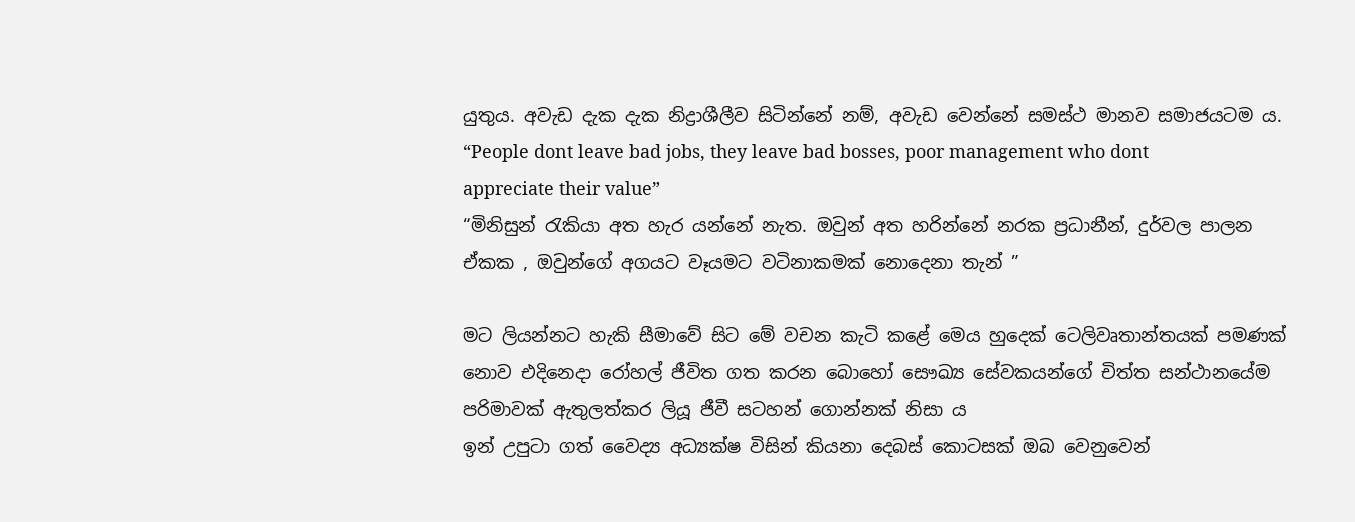යුතුය. අවැඩ දැක දැක නිද්‍රාශීලීව සිටින්නේ නම්, අවැඩ වෙන්නේ සමස්ථ මානව සමාජයටම ය.
“People dont leave bad jobs, they leave bad bosses, poor management who dont appreciate their value”
“මිනිසුන් රැකියා අත හැර යන්නේ නැත. ඔවුන් අත හරින්නේ නරක ප්‍රධානීන්, දුර්වල පාලන ඒකක , ඔවුන්ගේ අගයට වෑයමට වටිනාකමක් නොදෙනා තැන් ”

මට ලියන්නට හැකි සීමාවේ සිට මේ වචන කැටි කළේ මෙය හුදෙක් ටෙලිවෘතාන්තයක් පමණක් නොව එදිනෙදා රෝහල් ජීවිත ගත කරන බොහෝ සෞඛ්‍ය සේවකයන්ගේ චිත්ත සන්ථානයේම පරිමාවක් ඇතුලත්කර ලියූ ජීවී සටහන් ගොන්නක් නිසා ය
ඉන් උපුටා ගත් වෛද්‍ය අධ්‍යක්ෂ විසින් කියනා දෙබස් කොටසක් ඔබ වෙනුවෙන්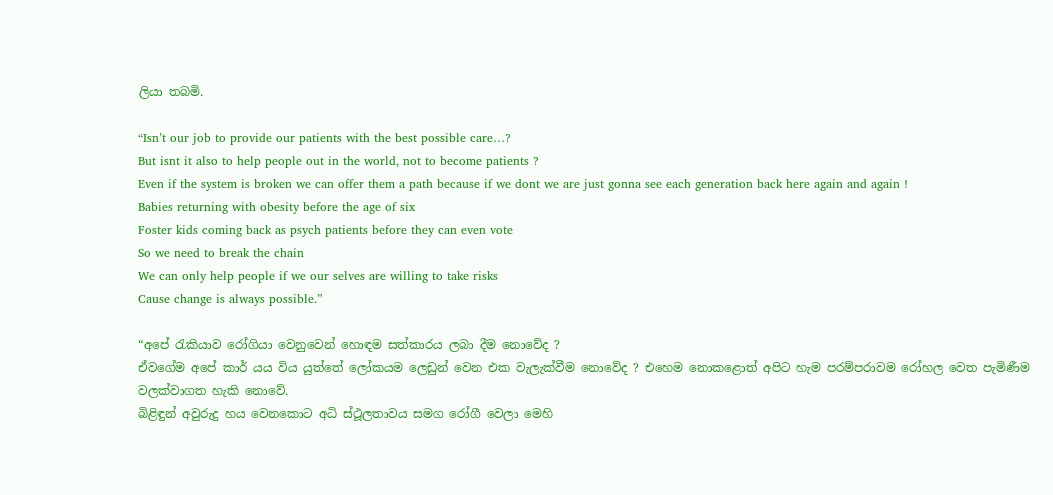ලියා තබමි.

“Isn’t our job to provide our patients with the best possible care…?
But isnt it also to help people out in the world, not to become patients ?
Even if the system is broken we can offer them a path because if we dont we are just gonna see each generation back here again and again !
Babies returning with obesity before the age of six
Foster kids coming back as psych patients before they can even vote
So we need to break the chain
We can only help people if we our selves are willing to take risks
Cause change is always possible.”

“අපේ රැකියාව රෝගියා වෙනුවෙන් හොඳම සත්කාරය ලබා දීම නොවේද ?
ඒවගේම අපේ කාර් යය විය යුත්තේ ලෝකයම ලෙඩුන් වෙන එක වැලැක්වීම නොවේද ? එහෙම නොකළොත් අපිට හැම පරම්පරාවම රෝහල වෙත පැමිණීම වලක්වාගත හැකි නොවේ.
බිළිඳුන් අවුරුදු හය වෙනකොට අධි ස්ථූලතාවය සමග රෝගී වෙලා මෙහි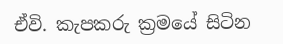ඒවි. කැපකරු ක්‍රමයේ සිටින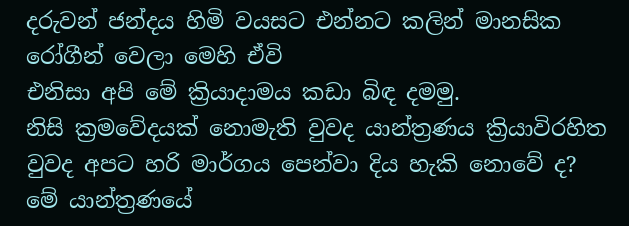දරුවන් ජන්දය හිමි වයසට එන්නට කලින් මානසික රෝගීන් වෙලා මෙහි ඒවි
එනිසා අපි මේ ක්‍රියාදාමය කඩා බිඳ දමමු.
නිසි ක්‍රමවේදයක් නොමැති වුවද යාන්ත්‍රණය ක්‍රියාවිරහිත වුවද අපට හරි මාර්ගය පෙන්වා දිය හැකි නොවේ ද?
මේ යාන්ත්‍රණයේ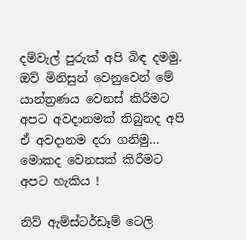දම්වැල් පුරුක් අපි බිඳ දමමු. ඔව් මිනිසුන් වෙනුවෙන් මේ යාන්ත්‍රණය වෙනස් කිරීමට අපට අවදානමක් තිබුනද අපි ඒ අවදානම දරා ගනිමු…
මොකද වෙනසක් කිරීමට අපට හැකිය !

නිව් ඇම්ස්ටර්ඩෑම් ටෙලි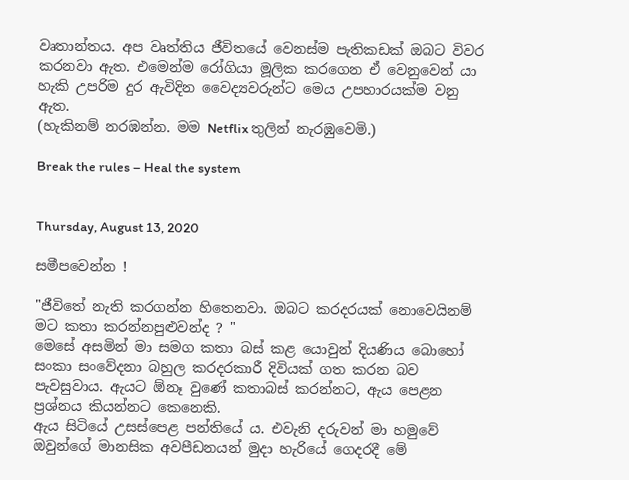වෘතාන්තය. අප වෘත්තිය ජීවිතයේ වෙනස්ම පැතිකඩක් ඔබට විවර කරනවා ඇත. එමෙන්ම රෝගියා මූලික කරගෙන ඒ වෙනුවෙන් යා හැකි උපරිම දුර ඇවිදින වෛද්‍යවරුන්ට මෙය උපහාරයක්ම වනු ඇත.
(හැකිනම් නරඹන්න. මම Netflix තුලින් නැරඹුවෙමි.)

Break the rules – Heal the system


Thursday, August 13, 2020

සමීපවෙන්න !

"ජීවිතේ නැති කරගන්න හිතෙනවා. ඔබට කරදරයක් නොවෙයිනම් මට කතා කරන්නපුළුවන්ද ? "
මෙසේ අසමින් මා සමග කතා බස් කළ යොවුන් දියණිය බොහෝ සංකා සංවේදනා බහුල කරදරකාරී දිවියක් ගත කරන බව පැවසුවාය. ඇයට ඕනෑ වුණේ කතාබස් කරන්නට, ඇය පෙළන ප්‍රශ්නය කියන්නට කෙනෙකි.
ඇය සිටියේ උසස්පෙළ පන්තියේ ය. එවැනි දරුවන් මා හමුවේ ඔවුන්ගේ මානසික අවපීඩනයන් මුදා හැරියේ ගෙදරදී මේ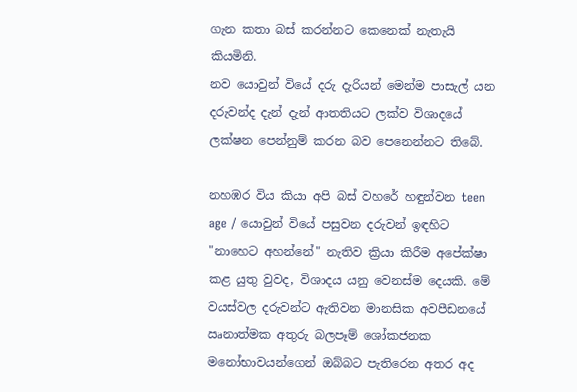ගැන කතා බස් කරන්නට කෙනෙක් නැතැයි කියමිනි.
නව යොවුන් වියේ දරු දැරියන් මෙන්ම පාසැල් යන දරුවන්ද දැන් දැන් ආතතියට ලක්ව විශාදයේ ලක්ෂන පෙන්නුම් කරන බව පෙනෙන්නට තිබේ.

නහඹර විය කියා අපි බස් වහරේ හඳුන්වන teen age / යොවුන් වියේ පසුවන දරුවන් ඉඳහිට "නාහෙට අහන්නේ" නැතිව ක්‍රියා කිරීම අපේක්ෂා කළ යුතු වුවද, විශාදය යනු වෙනස්ම දෙයකි. මේ වයස්වල දරුවන්ට ඇතිවන මානසික අවපීඩනයේ ඍනාත්මක අතුරු බලපෑම් ශෝකජනක මනෝභාවයන්ගෙන් ඔබ්බට පැතිරෙන අතර අද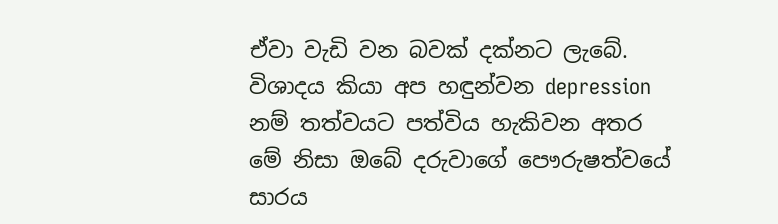ඒවා වැඩි වන බවක් දක්නට ලැබේ. විශාදය කියා අප හඳුන්වන depression නම් තත්වයට පත්විය හැකිවන අතර මේ නිසා ඔබේ දරුවාගේ පෞරුෂත්වයේ සාරය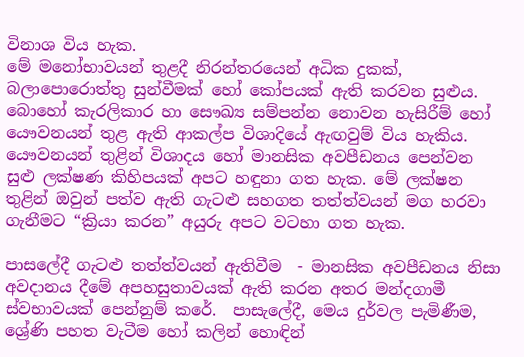විනාශ විය හැක.
මේ මනෝභාවයන් තුළදී නිරන්තරයෙන් අධික දුකක්, බලාපොරොත්තු සුන්වීමක් හෝ කෝපයක් ඇති කරවන සුළුය. බොහෝ කැරලිකාර හා සෞඛ්‍ය සම්පන්න නොවන හැසිරීම් හෝ යෞවනයන් තුළ ඇති ආකල්ප විශාදියේ ඇඟවුම් විය හැකිය.
යෞවනයන් තුළින් විශාදය හෝ මානසික අවපීඩනය පෙන්වන සුළු ලක්ෂණ කිහිපයක් අපට හඳුනා ගත හැක. මේ ලක්ෂන තුළින් ඔවුන් පත්ව ඇති ගැටළු සහගත තත්ත්වයන් මග හරවා ගැනීමට “ක්‍රියා කරන” අයුරු අපට වටහා ගත හැක.

පාසලේදී ගැටළු තත්ත්වයන් ඇතිවීම  - මානසික අවපීඩනය නිසා අවදානය දීමේ අපහසුතාවයක් ඇති කරන අතර මන්දගාමී ස්වභාවයක් පෙන්නුම් කරේ.  පාසැලේදී, මෙය දුර්වල පැමිණීම, ශ්‍රේණි පහත වැටීම හෝ කලින් හොඳින්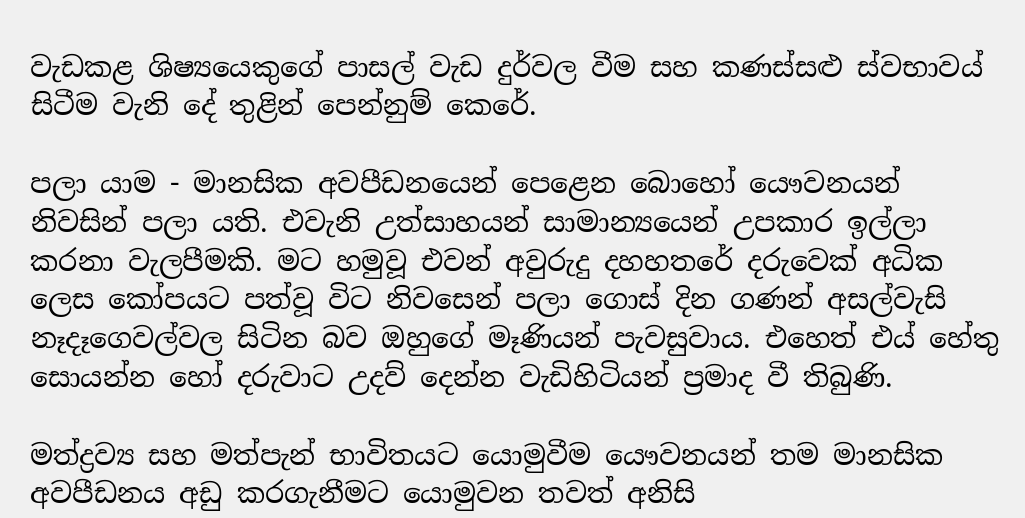වැඩකළ ශිෂ්‍යයෙකුගේ පාසල් වැඩ දුර්වල වීම සහ කණස්සළු ස්වභාවය් සිටීම වැනි දේ තුළින් පෙන්නුම් කෙරේ.

පලා යාම - මානසික අවපීඩනයෙන් පෙළෙන බොහෝ යෞවනයන් නිවසින් පලා යති. එවැනි උත්සාහයන් සාමාන්‍යයෙන් උපකාර ඉල්ලා කරනා වැලපීමකි. මට හමුවූ එවන් අවුරුදු දහහතරේ දරුවෙක් අධික ලෙස කෝපයට පත්වූ විට නිවසෙන් පලා ගොස් දින ගණන් අසල්වැසි නෑදෑගෙවල්වල සිටින බව ඔහුගේ මෑණියන් පැවසුවාය. එහෙත් එය් හේතු සොයන්න හෝ දරුවාට උදව් දෙන්න වැඩිහිටියන් ප්‍රමාද වී තිබුණි.

මත්ද්‍රව්‍ය සහ මත්පැන් භාවිතයට යොමුවීම යෞවනයන් තම මානසික අවපීඩනය අඩු කරගැනීමට යොමුවන තවත් අනිසි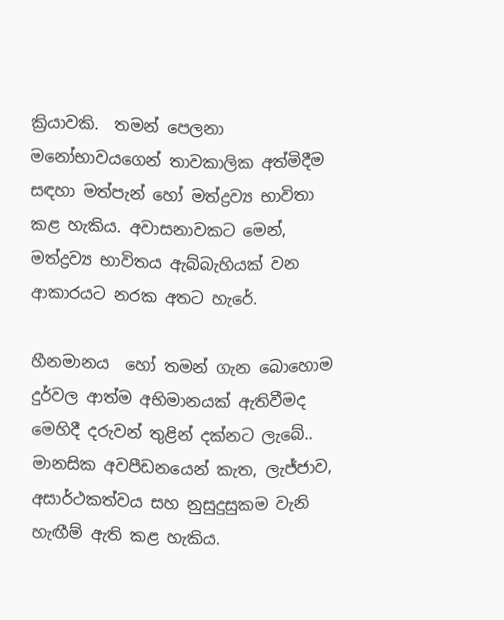ක්‍රියාවකි.  තමන් පෙලනා මනෝභාවයගෙන් තාවකාලික අත්මිදීම සඳහා මත්පැන් හෝ මත්ද්‍රව්‍ය භාවිතා කළ හැකිය. අවාසනාවකට මෙන්, මත්ද්‍රව්‍ය භාවිතය ඇබ්බැහියක් වන ආකාරයට නරක අතට හැරේ.

හීනමානය  හෝ තමන් ගැන බොහොම දුර්වල ආත්ම අභිමානයක් ඇතිවීමද මෙහිදී දරුවන් තුළින් දක්නට ලැබේ.. මානසික අවපීඩනයෙන් කැත, ලැජ්ජාව, අසාර්ථකත්වය සහ නුසුදුසුකම වැනි හැඟීම් ඇති කළ හැකිය.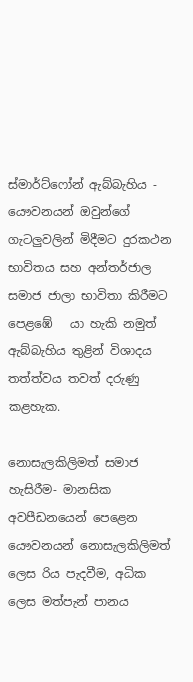ස්මාර්ට්ෆෝන් ඇබ්බැහිය - යෞවනයන් ඔවුන්ගේ ගැටලුවලින් මිදීමට දුරකථන භාවිතය සහ අන්තර්ජාල සමාජ ජාලා භාවිතා කිරීමට පෙළඹේ   යා හැකි නමුත් ඇබ්බැහිය තුළින් විශාදය තත්ත්වය තවත් දරුණු කළහැක.

නොසැලකිලිමත් සමාජ හැසිරීම- මානසික අවපීඩනයෙන් පෙළෙන යෞවනයන් නොසැලකිලිමත් ලෙස රිය පැදවීම, අධික ලෙස මත්පැන් පානය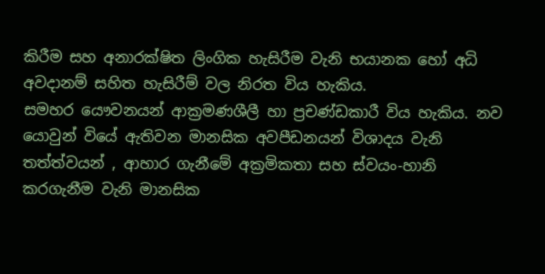කිරීම සහ අනාරක්ෂිත ලිංගික හැසිරීම වැනි භයානක හෝ අධි අවදානම් සහිත හැසිරීම් වල නිරත විය හැකිය.
සමහර යෞවනයන් ආක්‍රමණශීලී හා ප්‍රචණ්ඩකාරී විය හැකිය. නව යොවුන් වියේ ඇතිවන මානසික අවපීඩනයන් විශාදය වැනි තත්ත්වයන් , ආහාර ගැනීමේ අක්‍රමිකතා සහ ස්වයං-හානි කරගැනීම වැනි මානසික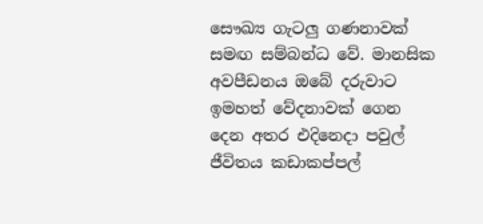සෞඛ්‍ය ගැටලු ගණනාවක් සමඟ සම්බන්ධ වේ. මානසික අවපීඩනය ඔබේ දරුවාට ඉමහත් වේදනාවක් ගෙන දෙන අතර එදිනෙදා පවුල් ජීවිතය කඩාකප්පල්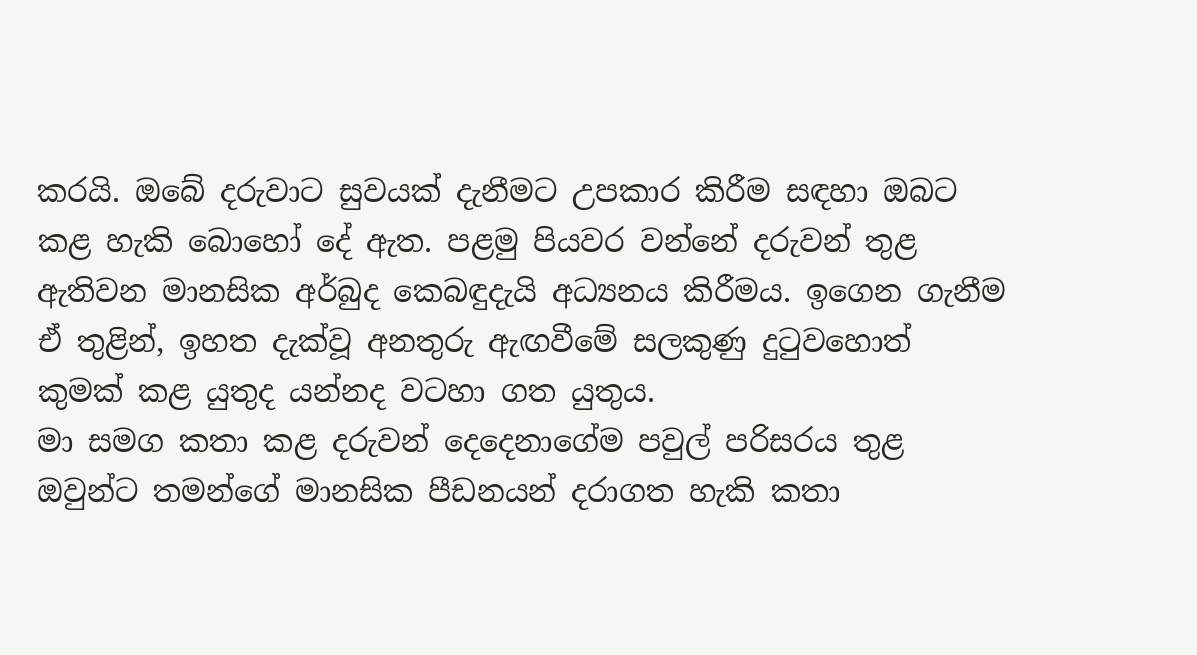කරයි. ඔබේ දරුවාට සුවයක් දැනීමට උපකාර කිරීම සඳහා ඔබට කළ හැකි බොහෝ දේ ඇත. පළමු පියවර වන්නේ දරුවන් තුළ ඇතිවන මානසික අර්බුද කෙබඳුදැයි අධ්‍යනය කිරීමය. ඉගෙන ගැනීම ඒ තුළින්, ඉහත දැක්වූ අනතුරු ඇඟවීමේ සලකුණු දුටුවහොත් කුමක් කළ යුතුද යන්නද වටහා ගත යුතුය.
මා සමග කතා කළ දරුවන් දෙදෙනාගේම පවුල් පරිසරය තුළ ඔවුන්ට තමන්ගේ මානසික පීඩනයන් දරාගත හැකි කතා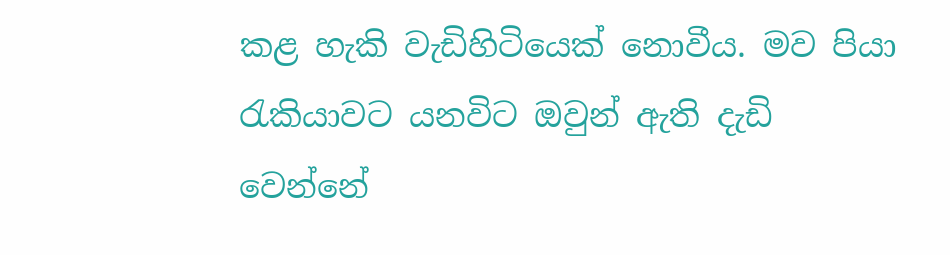කළ හැකි වැඩිහිටියෙක් නොවීය. මව පියා රැකියාවට යනවිට ඔවුන් ඇති දැඩි වෙන්නේ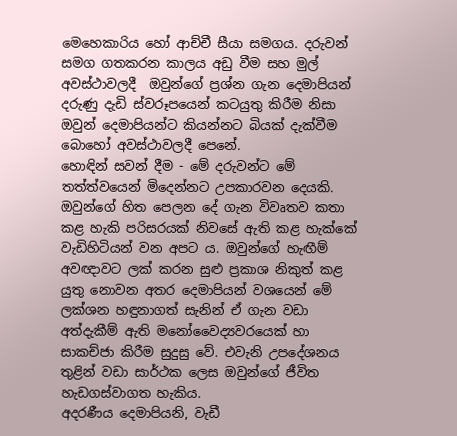මෙහෙකාරිය හෝ ආච්චී සීයා සමගය. දරුවන් සමග ගතකරන කාලය අඩු වීම සහ මුල් අවස්ථාවලදී  ඔවුන්ගේ ප්‍රශ්න ගැන දෙමාපියන් දරුණු දැඩි ස්වරූපයෙන් කටයුතු කිරීම නිසා ඔවුන් දෙමාපියන්ට කියන්නට බියක් දැක්වීම බොහෝ අවස්ථාවලදී පෙනේ.
හොඳින් සවන් දීම - මේ දරුවන්ට මේ තත්ත්වයෙන් මිදෙන්නට උපකාරවන දෙයකි. ඔවුන්ගේ හිත පෙලන දේ ගැන විවෘතව කතා කළ හැකි පරිසරයක් නිවසේ ඇති කළ හැක්කේ වැඩිහිටියන් වන අපට ය. ඔවුන්ගේ හැඟීම් අවඥාවට ලක් කරන සුළු ප්‍රකාශ නිකුත් කළ යුතු නොවන අතර දෙමාපියන් වශයෙන් මේ ලක්ශන හඳුනාගත් සැනින් ඒ ගැන වඩා අත්දැකීම් ඇති මනෝවෛද්‍යවරයෙක් හා සාකච්ජා කිරීම සුදුසු වේ. එවැනි උපදේශනය තුළින් වඩා සාර්ථක ලෙස ඔවුන්ගේ ජීවිත හැඩගස්වාගත හැකිය.
අදරණීය දෙමාපියනි, වැඩී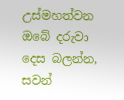උස්මහත්වන ඔබේ දරුවා  දෙස බලන්න, සවන්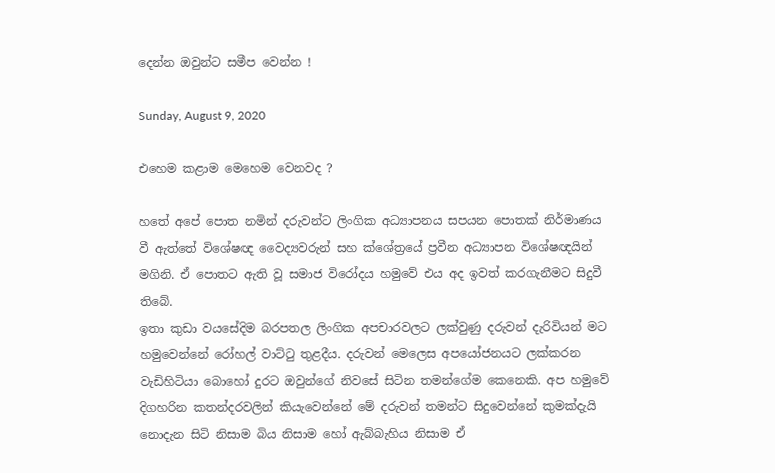දෙන්න ඔවුන්ට සමීප වෙන්න !

Sunday, August 9, 2020

එහෙම කළාම මෙහෙම වෙනවද ?

හතේ අපේ පොත නමින් දරුවන්ට ලිංගික අධ්‍යාපනය සපයන පොතක් නිර්මාණය වී ඇත්තේ විශේෂඥ වෛද්‍යවරුන් සහ ක්ශේත්‍රයේ ප්‍රවීන අධ්‍යාපන විශේෂඥයින් මගිනි. ඒ පොතට ඇති වූ සමාජ විරෝදය හමුවේ එය අද ඉවත් කරගැනීමට සිදුවී තිබේ.
ඉතා කුඩා වයසේදිම බරපතල ලිංගික අපචාරවලට ලක්වුණු දරුවන් දැරිවියන් මට හමුවෙන්නේ රෝහල් වාට්ටු තුළදීය. දරුවන් මෙලෙස අපයෝජනයට ලක්කරන වැඩිහිටියා බොහෝ දුරට ඔවුන්ගේ නිවසේ සිටින තමන්ගේම කෙනෙකි. අප හමුවේ දිගහරින කතන්දරවලින් කියැවෙන්නේ මේ දරුවන් තමන්ට සිදුවෙන්නේ කුමක්දැයි නොදැන සිටි නිසාම බිය නිසාම හෝ ඇබ්බැහිය නිසාම ඒ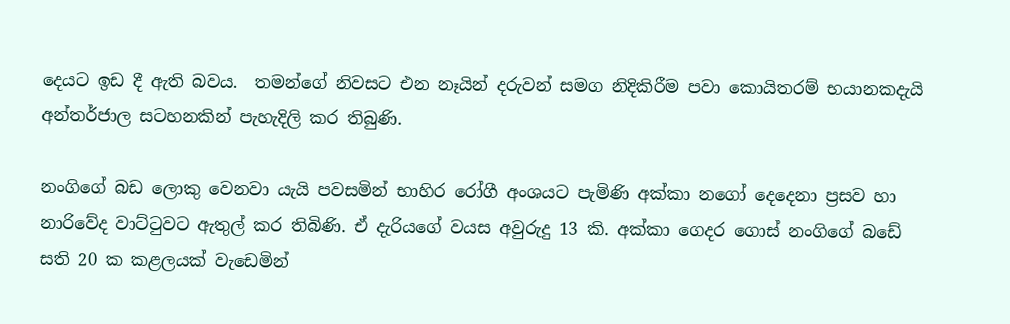දෙයට ඉඩ දී ඇති බවය.  තමන්ගේ නිවසට එන නෑයින් දරුවන් සමග නිදිකිරීම පවා කොයිතරම් භයානකදැයි අන්තර්ජාල සටහනකින් පැහැදිලි කර තිබුණි.

නංගිගේ බඩ ලොකු වෙනවා යැයි පවසමින් භාහිර රෝගී අංශයට පැමිණි අක්කා නගෝ දෙදෙනා ප්‍රසව හා නාරිවේද වාට්ටුවට ඇතුල් කර තිබිණි. ඒ දැරියගේ වයස අවුරුදු 13 කි. අක්කා ගෙදර ගොස් නංගිගේ බඩේ සති 20 ක කළලයක් වැඩෙමින්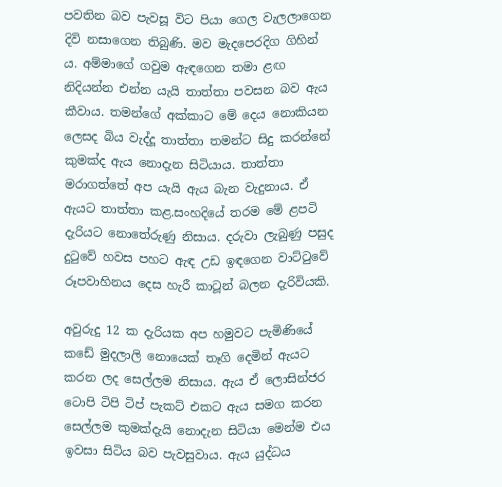පවතින බව පැවසූ විට පියා ගෙල වැලලාගෙන දිවි නසාගෙන තිබුණි. මව මැදපෙරදිග ගිහින් ය. අම්මාගේ ගවුම ඇඳගෙන තමා ළඟ නිදියන්න එන්න යැයි තාත්තා පවසන බව ඇය කීවාය. තමන්ගේ අක්කාට මේ දෙය නොකියන ලෙසද බිය වැද්දූ තාත්තා තමන්ට සිදු කරන්නේ කුමක්ද ඇය නොදැන සිටියාය. තාත්තා මරාගත්තේ අප යැයි ඇය බැන වැදුනාය. ඒ ඇයට තාත්තා කළ.සංහදියේ තරම මේ ළපටි දැරියට නොතේරුණු නිසාය. දරුවා ලැබුණු පසුද  දුටුවේ හවස පහට ඇඳ උඩ ඉඳගෙන වාට්ටුවේ රූපවාහිනය දෙස හැරී කාටූන් බලන දැරිවියකි.

අවුරුදු 12 ක දැරියක අප හමුවට පැමිණියේ කඩේ මුදලාලි නොයෙක් තෑගි දෙමින් ඇයට කරන ලද සෙල්ලම නිසාය. ඇය ඒ ලොසින්ජර ටොපි ටිපි ටිප් පැකට් එකට ඇය සමග කරන සෙල්ලම කුමක්දැයි නොදැන සිටියා මෙන්ම එය ඉවසා සිටිය බව පැවසුවාය. ඇය යුද්ධය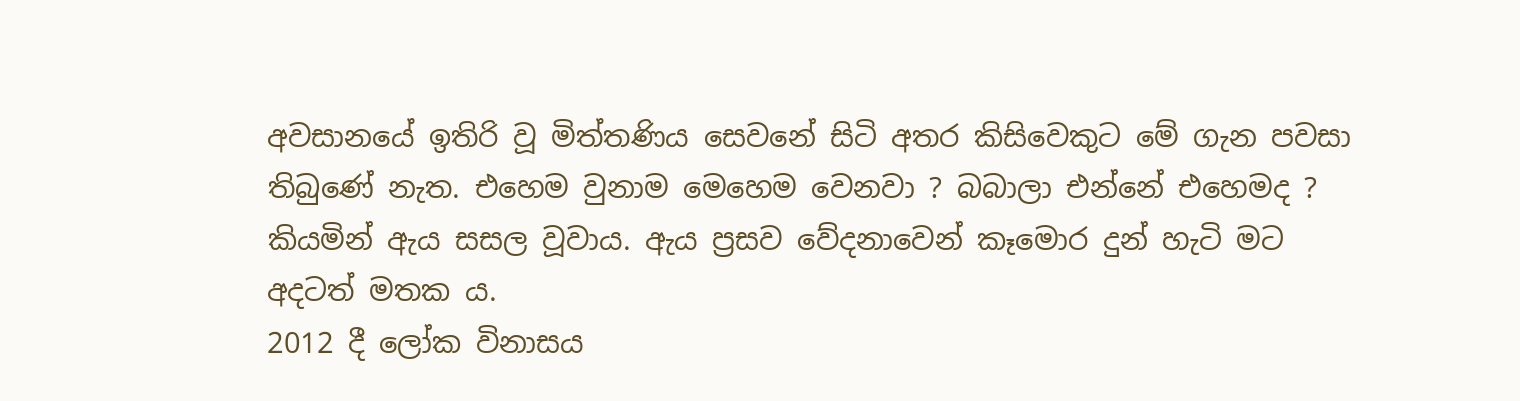අවසානයේ ඉතිරි වූ මිත්තණිය සෙවනේ සිටි අතර කිසිවෙකුට මේ ගැන පවසා තිබුණේ නැත. එහෙම වුනාම මෙහෙම වෙනවා ? බබාලා එන්නේ එහෙමද ? කියමින් ඇය සසල වූවාය. ඇය ප්‍රසව වේදනාවෙන් කෑමොර දුන් හැටි මට අදටත් මතක ය.
2012 දී ලෝක විනාසය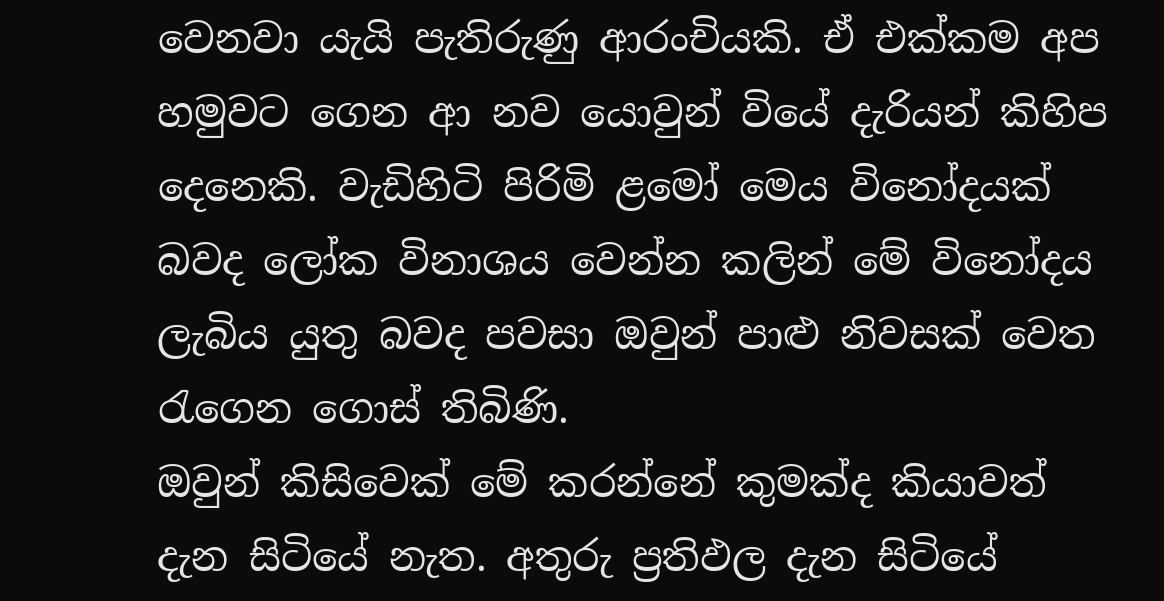වෙනවා යැයි පැතිරුණු ආරංචියකි. ඒ එක්කම අප හමුවට ගෙන ආ නව යොවුන් වියේ දැරියන් කිහිප දෙනෙකි. වැඩිහිටි පිරිමි ළමෝ මෙය විනෝදයක් බවද ලෝක විනාශය වෙන්න කලින් මේ විනෝදය ලැබිය යුතු බවද පවසා ඔවුන් පාළු නිවසක් වෙත රැගෙන ගොස් තිබිණි.
ඔවුන් කිසිවෙක් මේ කරන්නේ කුමක්ද කියාවත් දැන සිටියේ නැත. අතුරු ප්‍රතිඵල දැන සිටියේ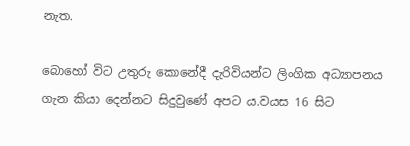නැත.

බොහෝ විට උතුරු කොනේදී දැරිවියන්ට ලිංගික අධ්‍යාපනය ගැන කියා දෙන්නට සිදුවුණේ අපට ය.වයස 16 සිට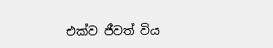එක්ව ජීවත් විය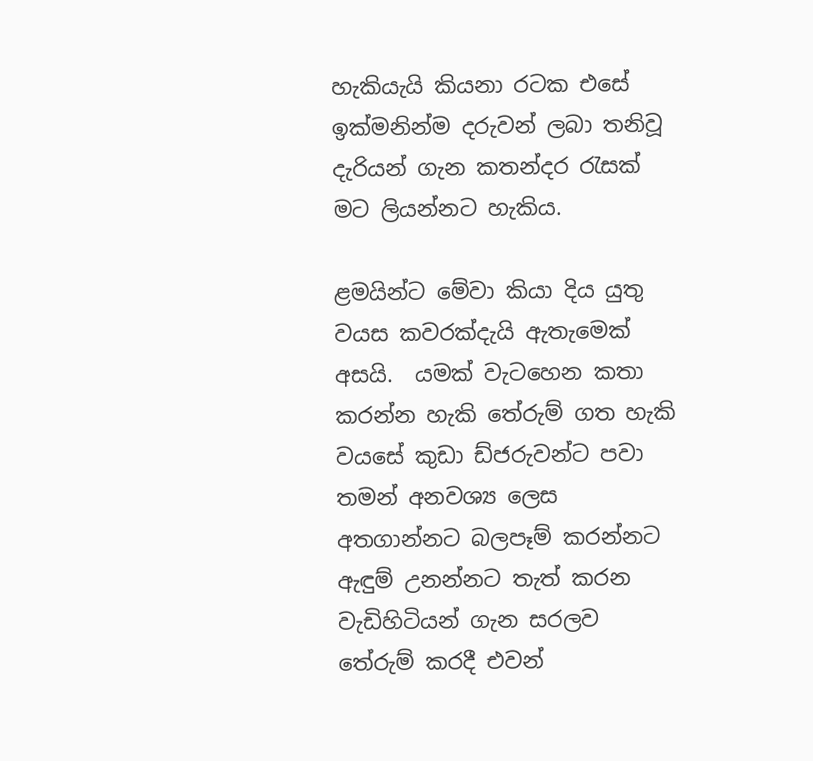හැකියැයි කියනා රටක එසේ ඉක්මනින්ම දරුවන් ලබා තනිවූ දැරියන් ගැන කතන්දර රැසක් මට ලියන්නට හැකිය.

ළමයින්ට මේවා කියා දිය යුතු වයස කවරක්දැයි ඇතැමෙක් අසයි.  යමක් වැටහෙන කතා කරන්න හැකි තේරුම් ගත හැකි වයසේ කුඩා ඩ්ජරුවන්ට පවා තමන් අනවශ්‍ය ලෙස අතගාන්නට බලපෑම් කරන්නට ඇඳුම් උනන්නට තැත් කරන වැඩිහිටියන් ගැන සරලව තේරුම් කරදී එවන්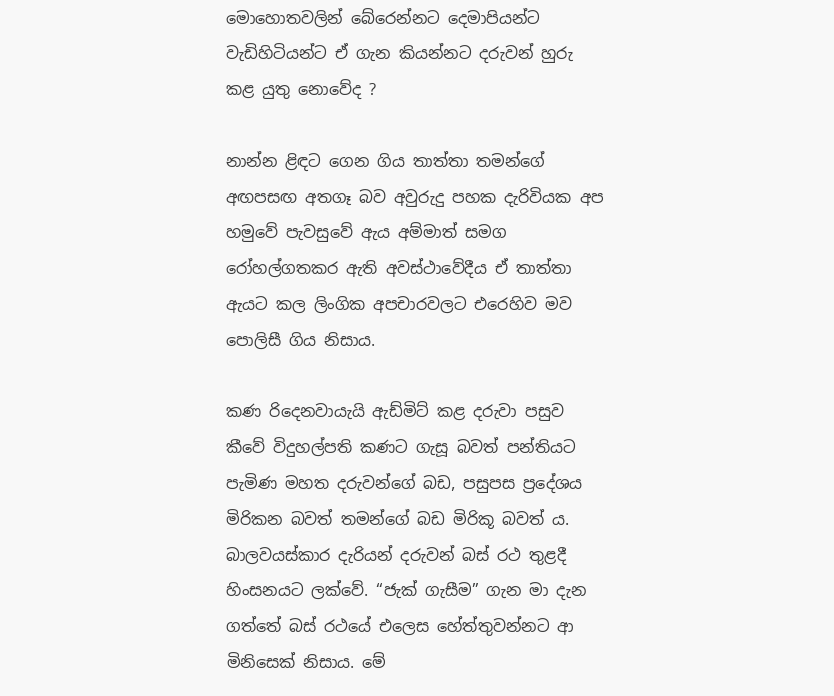මොහොතවලින් බේරෙන්නට දෙමාපියන්ට වැඩිහිටියන්ට ඒ ගැන කියන්නට දරුවන් හුරු කළ යුතු නොවේද ?

නාන්න ළිඳට ගෙන ගිය තාත්තා තමන්ගේ අඟපසඟ අතගෑ බව අවුරුදු පහක දැරිවියක අප හමුවේ පැවසුවේ ඇය අම්මාත් සමග රෝහල්ගතකර ඇති අවස්ථාවේදීය ඒ තාත්තා ඇයට කල ලිංගික අපචාරවලට එරෙහිව මව පොලිසී ගිය නිසාය.

කණ රිදෙනවායැයි ඇඩ්මිට් කළ දරුවා පසුව කීවේ විදුහල්පති කණට ගැසූ බවත් පන්තියට පැමිණ මහත දරුවන්ගේ බඩ, පසුපස ප්‍රදේශය මිරිකන බවත් තමන්ගේ බඩ මිරිකූ බවත් ය.
බාලවයස්කාර දැරියන් දරුවන් බස් රථ තුළදී හිංසනයට ලක්වේ. “ජැක් ගැසීම” ගැන මා දැන ගත්තේ බස් රථයේ එලෙස හේත්තුවන්නට ආ මිනිසෙක් නිසාය. මේ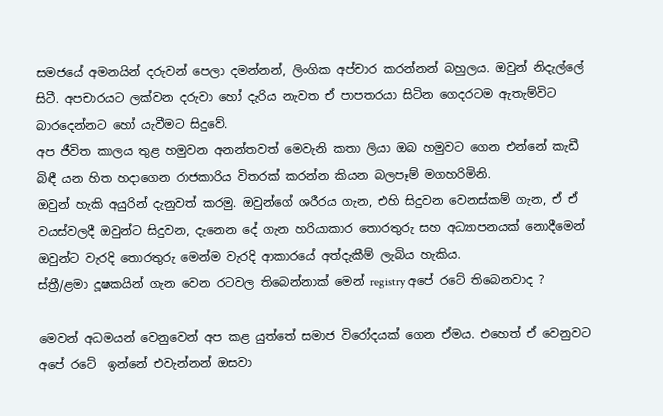සමජයේ අමනයින් දරුවන් පෙලා දමන්නන්, ලිංගික අප්චාර කරන්නන් බහුලය. ඔවුන් නිදැල්ලේ සිටී. අපචාරයට ලක්වන දරුවා හෝ දැරිය නැවත ඒ පාපතරයා සිටින ගෙදරටම ඇතැම්විට බාරදෙන්නට හෝ යැවීමට සිදුවේ.
අප ජීවිත කාලය තුළ හමුවන අනන්තවත් මෙවැනි කතා ලියා ඔබ හමුවට ගෙන එන්නේ කැඩී බිඳී යන හිත හදාගෙන රාජකාරිය විතරක් කරන්න කියන බලපෑම් මගහරිමිනි.
ඔවුන් හැකි අයුරින් දැනුවත් කරමු. ඔවුන්ගේ ශරීරය ගැන, එහි සිදුවන වෙනස්කම් ගැන, ඒ ඒ වයස්වලදී ඔවුන්ට සිදුවන, දැනෙන දේ ගැන හරියාකාර තොරතුරු සහ අධ්‍යාපනයක් නොදීමෙන්   ඔවුන්ට වැරදි තොරතුරු මෙන්ම වැරදි ආකාරයේ අත්දැකීම් ලැබිය හැකිය.
ස්ත්‍රී/ළමා දූෂකයින් ගැන වෙන රටවල තිබෙන්නාක් මෙන් registry අපේ රටේ තිබෙනවාද ?

මෙවන් අධමයන් වෙනුවෙන් අප කළ යුත්තේ සමාජ විරෝදයක් ගෙන ඒමය. එහෙත් ඒ වෙනුවට අපේ රටේ  ඉන්නේ එවැන්නන් ඔසවා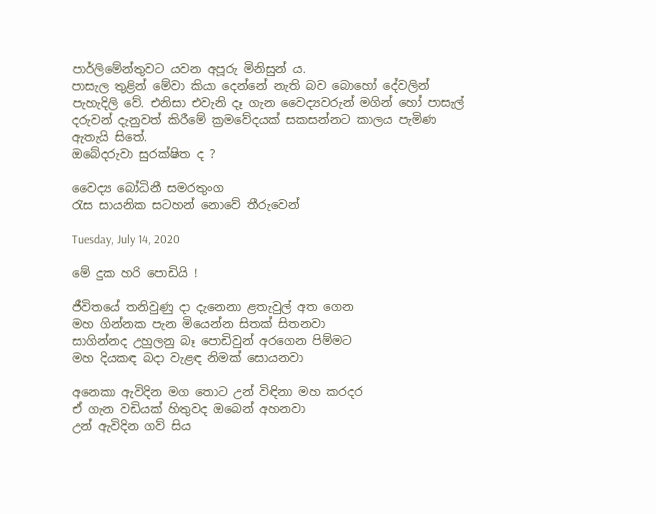පාර්ලිමේන්තුවට යවන අපූරු මිනිසුන් ය.
පාසැල තුළින් මේවා කියා දෙන්නේ නැති බව බොහෝ දේවලින් පැහැදිලි වේ. එනිසා එවැනි දෑ ගැන වෛද්‍යවරුන් මගින් හෝ පාසැල් දරුවන් දැනුවත් කිරීමේ ක්‍රමවේදයක් සකසන්නට කාලය පැමිණ ඇතැයි සිතේ.
ඔබේදරුවා සුරක්ෂිත ද ?

වෛද්‍ය බෝධිනී සමරතුංග
රැස සායනික සටහන් නොවේ තීරුවෙන්

Tuesday, July 14, 2020

මේ දුක හරි පොඩියි !

ජීවිතයේ තනිවුණු දා දැනෙනා ළතැවුල් අත ගෙන
මහ ගින්නක පැන මියෙන්න සිතක් සිතනවා
සාගින්නද උහුලනු බෑ පොඩිවුන් අරගෙන පිම්මට
මහ දියකඳ බදා වැළඳ නිමක් සොයනවා

අනෙකා ඇවිදින මග තොට උන් විඳිනා මහ කරදර
ඒ ගැන වඩියක් හිතුවද ඔබෙන් අහනවා
උන් ඇවිදින ගව් සිය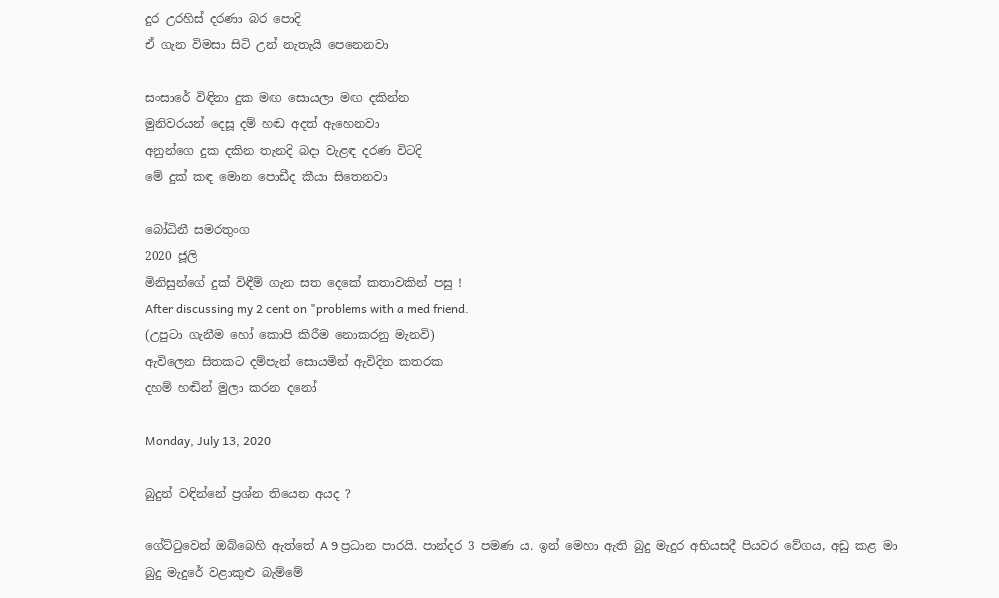දුර උරහිස් දරණා බර පොදි
ඒ ගැන විමසා සිටි උන් නැතැයි පෙනෙනවා

සංසාරේ විඳිනා දුක මඟ සොයලා මඟ දකින්න
මුනිවරයන් දෙසූ දම් හඬ අදත් ඇහෙනවා
අනුන්ගෙ දුක දකින තැනදි බදා වැළඳ දරණ විටදි
මේ දුක් කඳ මොන පොඩීද කීයා සිතෙනවා

බෝධිනී සමරතුංග
2020 ජූලි
මිනිසුන්ගේ දුක් විඳීම් ගැන සත දෙකේ කතාවකින් පසු !
After discussing my 2 cent on "problems with a med friend.
(උපුටා ගැනීම හෝ කොපි කිරීම නොකරනු මැනවි)
ඇවිලෙන සිතකට දම්පැන් සොයමින් ඇවිදින කතරක
දහම් හඬින් මුලා කරන දනෝ

Monday, July 13, 2020

බුදුන් වඳින්නේ ප්‍රශ්න තියෙන අයද ?

ගේට්ටුවෙන් ඔබ්බෙහි ඇත්තේ A 9 ප්‍රධාන පාරයි. පාන්දර 3 පමණ ය. ඉන් මෙහා ඇති බුදු මැදුර අභියසදී පියවර වේගය, අඩු කළ මා බුදු මැදුරේ වළාකුළු බැම්මේ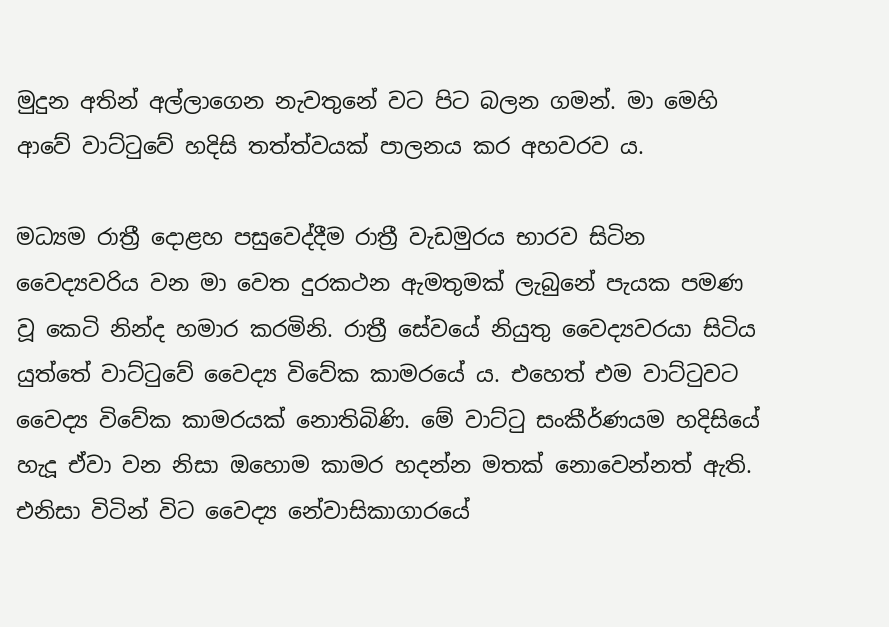මුදුන අතින් අල්ලාගෙන නැවතුනේ වට පිට බලන ගමන්. මා මෙහි ආවේ වාට්ටුවේ හදිසි තත්ත්වයක් පාලනය කර අහවරව ය.

මධ්‍යම රාත්‍රී දොළහ පසුවෙද්දීම රාත්‍රී වැඩමුරය භාරව සිටින වෛද්‍යවරිය වන මා වෙත දුරකථන ඇමතුමක් ලැබුනේ පැයක පමණ වූ කෙටි නින්ද හමාර කරමිනි. රාත්‍රී සේවයේ නියුතු වෛද්‍යවරයා සිටිය යුත්තේ වාට්ටුවේ වෛද්‍ය විවේක කාමරයේ ය. එහෙත් එම වාට්ටුවට වෛද්‍ය විවේක කාමරයක් නොතිබිණි. මේ වාට්ටු සංකීර්ණයම හදිසියේ හැදූ ඒවා වන නිසා ඔහොම කාමර හදන්න මතක් නොවෙන්නත් ඇති. එනිසා විටින් විට වෛද්‍ය නේවාසිකාගාරයේ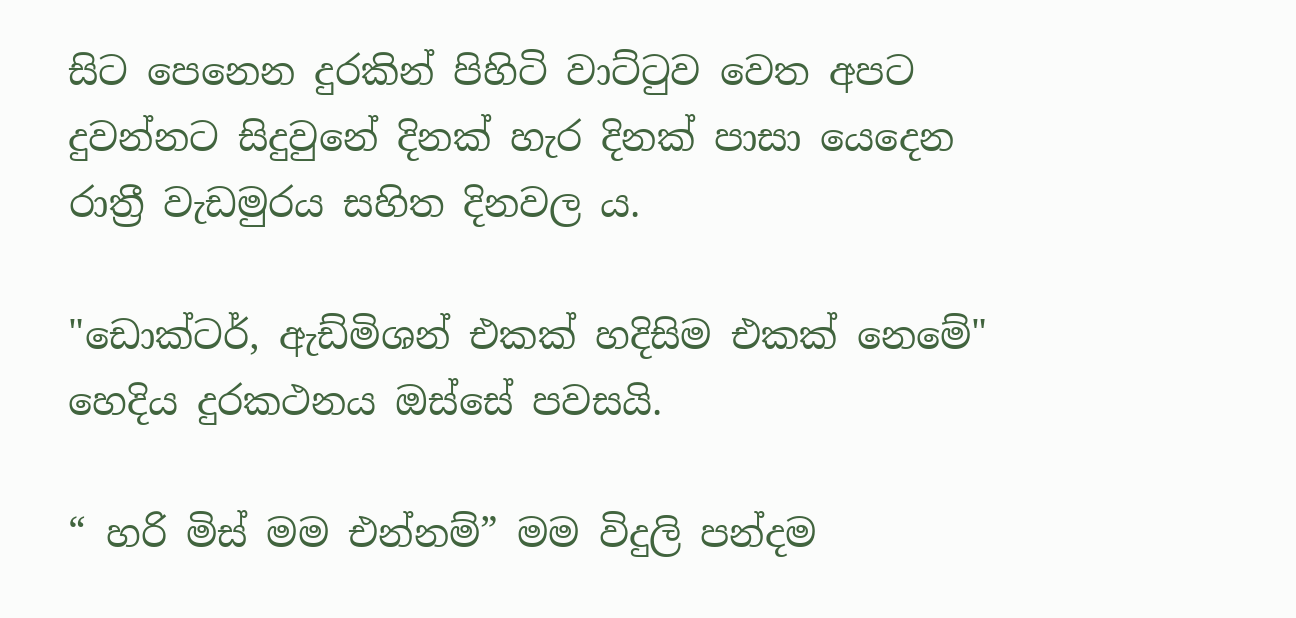සිට පෙනෙන දුරකින් පිහිටි වාට්ටුව වෙත අපට දුවන්නට සිදුවුනේ දිනක් හැර දිනක් පාසා යෙදෙන රාත්‍රී වැඩමුරය සහිත දිනවල ය.

"ඩොක්ටර්, ඇඩ්මිශන් එකක් හදිසිම එකක් නෙමේ" හෙදිය දුරකථනය ඔස්සේ පවසයි.

“ හරි මිස් මම එන්නම්” මම විදුලි පන්දම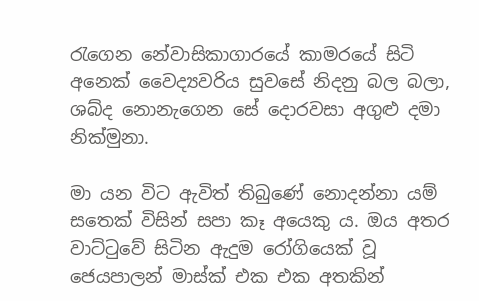රැගෙන නේවාසිකාගාරයේ කාමරයේ සිටි අනෙක් වෛද්‍යවරිය සුවසේ නිදනු බල බලා, ශබ්ද නොනැගෙන සේ දොරවසා අගුළු දමා නික්මුනා.

මා යන විට ඇවිත් තිබුණේ නොදන්නා යම් සතෙක් විසින් සපා කෑ අයෙකු ය. ඔය අතර වාට්ටුවේ සිටින ඇදුම රෝගියෙක් වූ ජෙයපාලන් මාස්ක් එක එක අතකින්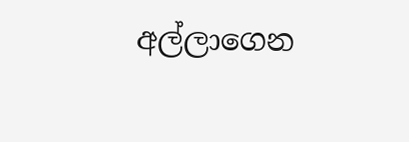අල්ලාගෙන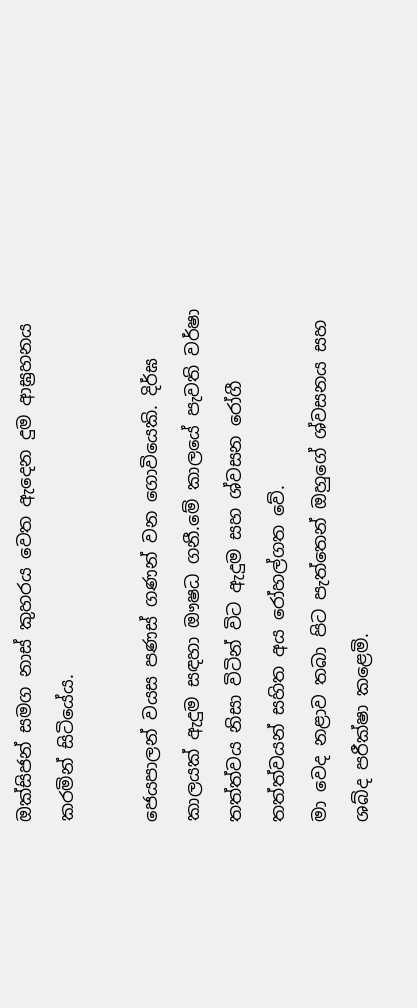ඔක්සිජන් සමග නාස් කුහරය වෙත ඇදෙන දුම ආඝ්‍රහනය කරමින් සිටියේය.

ජෙයපාලන් වයස පණස් ගණන් වන ගොවියෙකි. දිර්ඝ කාලයක් ඇදුම සඳහා ඖෂධ ගනී.මේ කාලයේ පැවති වර්ෂා තත්ත්වය නිසා විටින් විට ඇදුම සහ ශ්වසන රෝගී තත්ත්වයන් සහිත අය රෝහල්ගත වේ.
මා වෙද නළාව තබා පිට පැත්තෙන් ඔහුගේ ශ්වසනය සහ ශබ්ද පරීක්ෂා කළෙමි.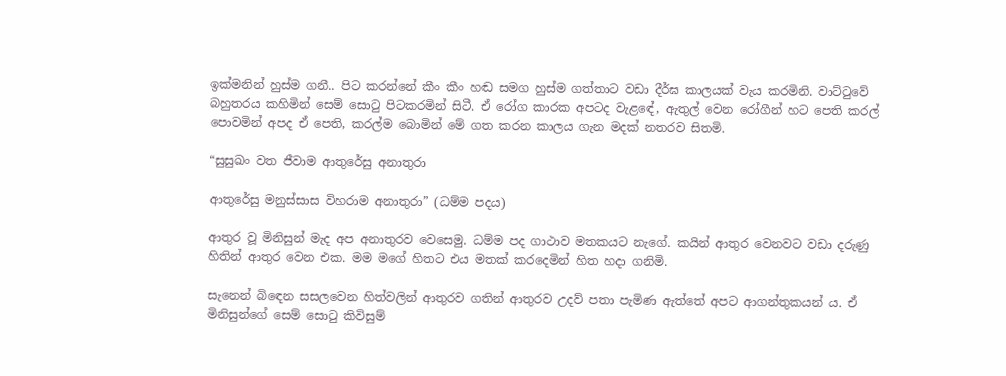ඉක්මනින් හුස්ම ගනී.. පිට කරන්නේ කීං කීං හඬ සමග හුස්ම ගත්තාට වඩා දීර්ඝ කාලයක් වැය කරමිනි. වාට්ටුවේ බහුතරය කහිමින් සෙම් සොටු පිටකරමින් සිටී. ඒ රෝග කාරක අපටද වැළඳේ, ඇතුල් වෙන රෝගීන් හට පෙති කරල් පොවමින් අපද ඒ පෙති, කරල්ම බොමින් මේ ගත කරන කාලය ගැන මදක් නතරව සිතමි.

“සුසුඛං වත ජීවාම ආතුරේසු අනාතුරා

ආතුරේසු මනුස්සාස විහරාම අනාතුරා” (ධම්ම පදය)

ආතුර වූ මිනිසුන් මැද අප අනාතුරව වෙසෙමු. ධම්ම පද ගාථාව මතකයට නැගේ. කයින් ආතුර වෙනවට වඩා දරුණු හිතින් ආතුර වෙන එක. මම මගේ හිතට එය මතක් කරදෙමින් හිත හදා ගනිමි.

සැනෙන් බිඳෙන සසලවෙන හිත්වලින් ආතුරව ගතින් ආතුරව උදව් පතා පැමිණ ඇත්තේ අපට ආගන්තුකයන් ය. ඒ මිනිසුන්ගේ සෙම් සොටු කිවිසුම්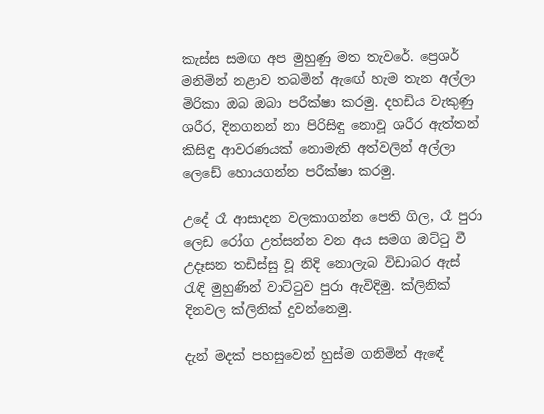කැස්ස සමඟ අප මුහුණු මත තැවරේ. ප්‍රෙශර් මනිමින් නළාව තබමින් ඇඟේ හැම තැන අල්ලා මිරිකා ඔබ ඔබා පරීක්ෂා කරමු. දහඩිය වැකුණු ශරීර, දිනගනන් නා පිරිසිඳු නොවූ ශරීර ඇත්තන් කිසිඳු ආවරණයක් නොමැති අත්වලින් අල්ලා ලෙඩේ හොයගන්න පරීක්ෂා කරමු.

උදේ රෑ ආසාදන වලකාගන්න පෙති ගිල, රෑ පුරා ලෙඩ රෝග උත්සන්න වන අය සමග ඔට්ටු වී උදෑසන තඩිස්සු වූ නිදි නොලැබ විඩාබර ඇස් රැඳි මුහුණින් වාට්ටුව පුරා ඇවිදිමු. ක්ලිනික් දිනවල ක්ලිනික් දුවන්නෙමු.

දැන් මදක් පහසුවෙන් හුස්ම ගනිමින් ඇඳේ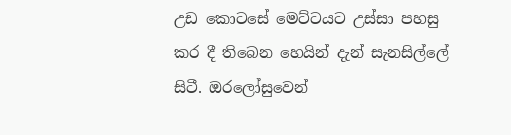උඩ කොටසේ මෙට්ටයට උස්සා පහසු කර දී තිබෙන හෙයින් දැන් සැනසිල්ලේ  සිටී. ඔරලෝසුවෙන්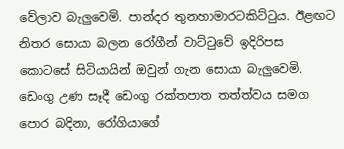වේලාව බැලුවෙමි. පාන්දර තුනහාමාරටකිට්ටුය. ඊළඟට නිතර සොයා බලන රෝගීන් වාට්ටුවේ ඉදිරිපස කොටසේ සිටියායින් ඔවුන් ගැන සොයා බැලුවෙමි. ඩෙංගු උණ සෑදී ඩෙංගු රක්තපාත තත්ත්වය සමග පොර බදිනා, රෝගියාගේ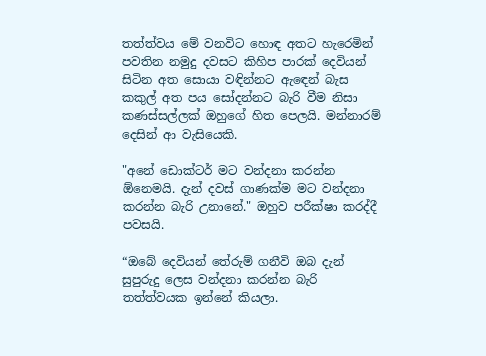තත්ත්වය මේ වනවිට හොඳ අතට හැරෙමින් පවතින නමුදු දවසට කිහිප පාරක් දෙවියන් සිටින අත සොයා වඳින්නට ඇඳෙන් බැස කකුල් අත පය සෝදන්නට බැරි වීම නිසා කණස්සල්ලක් ඔහුගේ හිත පෙලයි. මන්නාරම් දෙසින් ආ වැසියෙකි.

"අනේ ඩොක්ටර් මට වන්දනා කරන්න ඕනෙමයි. දැන් දවස් ගාණක්ම මට වන්දනා කරන්න බැරි උනානේ." ඔහුව පරීක්ෂා කරද්දී පවසයි.

“ඔබේ දෙවියන් තේරුම් ගනීවි ඔබ දැන් සුපුරුදු ලෙස වන්දනා කරන්න බැරි තත්ත්වයක ඉන්නේ කියලා.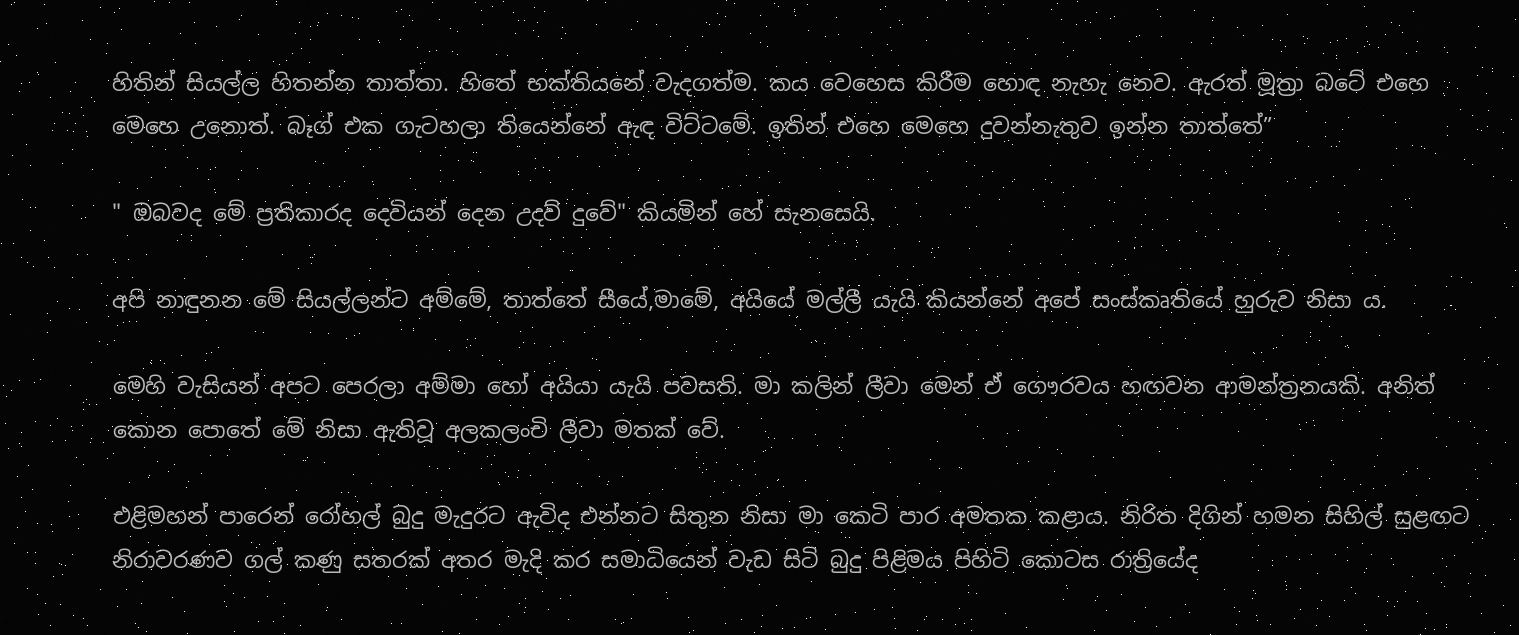හිතින් සියල්ල හිතන්න තාත්තා. හිතේ භක්තියනේ වැදගත්ම. කය වෙහෙස කිරීම හොඳ නැහැ නෙව. ඇරත් මූත්‍රා බටේ එහෙ මෙහෙ උනොත්. බෑග් එක ගැටහලා තියෙන්නේ ඇඳ විට්ටමේ. ඉතින් එහෙ මෙහෙ දුවන්නැතුව ඉන්න තාත්තේ”

" ඔබවද මේ ප්‍රතිකාරද දෙවියන් දෙන උදව් දුවේ" කියමින් හේ සැනසෙයි.

අපි නාඳුනන මේ සියල්ලන්ට අම්මේ, තාත්තේ සීයේ,මාමේ, අයියේ මල්ලී යැයි කියන්නේ අපේ සංස්කෘතියේ හුරුව නිසා ය.

මෙහි වැසියන් අපට පෙරලා අම්මා හෝ අයියා යැයි පවසති. මා කලින් ලීවා මෙන් ඒ ගෞරවය හඟවන ආමන්ත්‍රනයකි. අනිත් කොන පොතේ මේ නිසා ඇතිවූ අලකලංචි ලීවා මතක් වේ.

එළිමහන් පාරෙන් රෝහල් බුදු මැදුරට ඇවිද එන්නට සිතුන නිසා මා කෙටි පාර අමතක කළාය. නිරිත දිගින් හමන සිහිල් සුළඟට නිරාවරණව ගල් කණු සතරක් අතර මැදි කර සමාධියෙන් වැඩ සිටි බුදු පිළිමය පිහිටි කොටස රාත්‍රියේද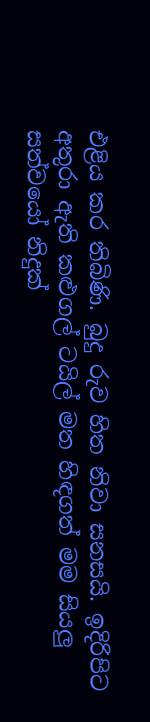එළිය කර තිබිණි. බුදු රුව හිත නිවා සනසයි. ඉදිරිපිට අතුරා ඇති කළුගල් ටයිල් මත හිඳගත් මම සියලු සත්වයෝ නිදුක්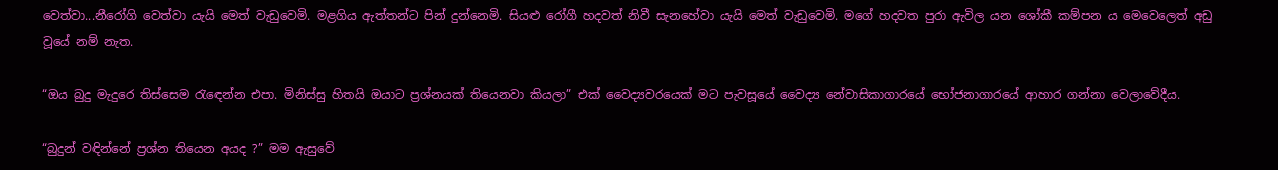වෙත්වා...නීරෝගි වෙත්වා යැයි මෙත් වැඩුවෙමි. මළගිය ඇත්තන්ට පින් දුන්නෙමි. සියළු රෝගී හදවත් නිවී සැනහේවා යැයි මෙත් වැඩුවෙමි. මගේ හදවත පුරා ඇවිල යන ශෝකී කම්පන ය මෙවෙලෙත් අඩු වූයේ නම් නැත.

“ඔය බුදු මැදුරෙ තිස්සෙම රැඳෙන්න එපා. මිනිස්සු හිතයි ඔයාට ප්‍රශ්නයක් තියෙනවා කියලා” එක් වෛද්‍යවරයෙක් මට පැවසූයේ වෛද්‍ය නේවාසිකාගාරයේ භෝජනාගාරයේ ආහාර ගන්නා වෙලාවේදීය.

“බුදුන් වඳින්නේ ප්‍රශ්න තියෙන අයද ?” මම ඇසුවේ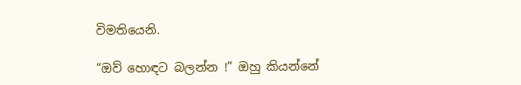විමතියෙනි.

“ඔව් හොඳට බලන්න !” ඔහු කියන්නේ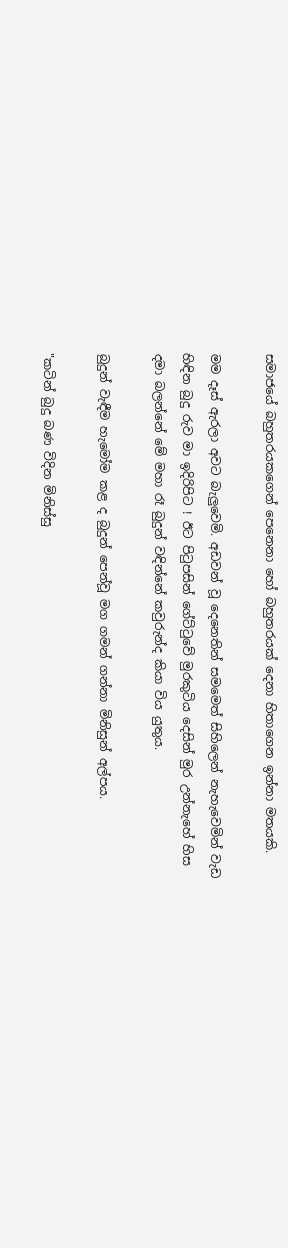සමාජයේ බහුතරයකගෙන් පෙනෙනා හෝ බහුතරයක් දෙනා හිතාගෙන ඉන්නා මතයකි.

මම දෑස් ඇරලා අවට බැලුවෙමි. අඩවන් වූ දෙනෙතින් සමමෙත් සිහිලෙන් නැහැවෙමින් වැඩ හිඳින බුදු රුව මා ඉදිරිපිට ! ඊට පිටුපසින් ගේට්ටුවේ මුරකුටිය දෙසින් මුර උන්නැහේ හිස දමා බලන්නේ මේ මහා රෑ බුදුන් වඳින්නේ කවුරුන්ද කියා විය යුතුය.

බුදුන් වැඳීම හැමෝම කළ ද බුදුන් පෙන්වූ මග ගමන් ගන්නා මිනිසුන් අල්පය.

"කටින් බුදු බණ විදින මිනිස්සු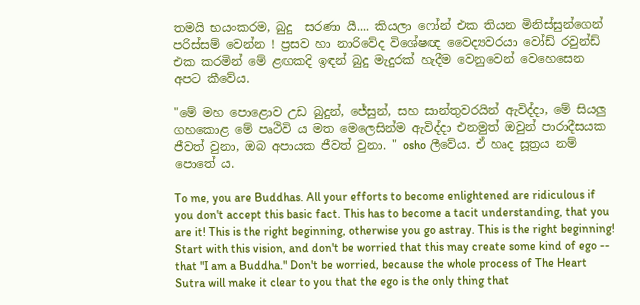තමයි භයංකරම, බුදු  සරණා යී.... කියලා ෆෝන් එක තියන මිනිස්සුන්ගෙන් පරිස්සම් වෙන්න ! ප්‍රසව හා නාරිවේද විශේෂඥ වෛද්‍යවරයා වෝඩ් රවුන්ඩ් එක කරමින් මේ ළඟකදි ඉඳන් බුදු මැදුරක් හැදීම වෙනුවෙන් වෙහෙසෙන අපට කීවේය.

"මේ මහ පොළොව උඩ බුදුන්, ජේසුන්, සහ සාන්තුවරයින් ඇවිද්දා, මේ සියලු ගහකොළ මේ පෘථිවි ය මත මෙලෙසින්ම ඇවිද්දා එනමුත් ඔවුන් පාරාදීසයක ජීවත් වුනා, ඔබ අපායක ජීවත් වුනා. " osho ලීවේය. ඒ හෘද සූත්‍රය නම් පොතේ ය.

To me, you are Buddhas. All your efforts to become enlightened are ridiculous if you don't accept this basic fact. This has to become a tacit understanding, that you are it! This is the right beginning, otherwise you go astray. This is the right beginning! Start with this vision, and don't be worried that this may create some kind of ego -- that "I am a Buddha." Don't be worried, because the whole process of The Heart Sutra will make it clear to you that the ego is the only thing that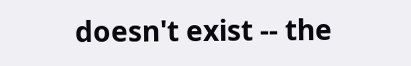doesn't exist -- the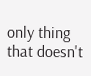only thing that doesn't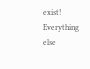exist! Everything else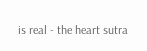is real - the heart sutra